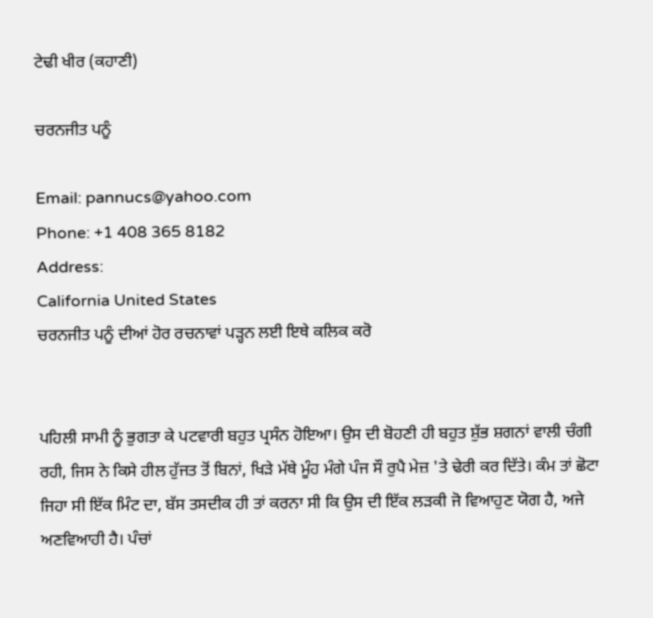ਟੇਢੀ ਖੀਰ (ਕਹਾਣੀ)

ਚਰਨਜੀਤ ਪਨੂੰ

Email: pannucs@yahoo.com
Phone: +1 408 365 8182
Address:
California United States
ਚਰਨਜੀਤ ਪਨੂੰ ਦੀਆਂ ਹੋਰ ਰਚਨਾਵਾਂ ਪੜ੍ਹਨ ਲਈ ਇਥੇ ਕਲਿਕ ਕਰੋ


ਪਹਿਲੀ ਸਾਮੀ ਨੂੰ ਭੁਗਤਾ ਕੇ ਪਟਵਾਰੀ ਬਹੁਤ ਪ੍ਰਸੰਨ ਹੋਇਆ। ਉਸ ਦੀ ਬੋਹਣੀ ਹੀ ਬਹੁਤ ਸ਼ੁੱਭ ਸ਼ਗਨਾਂ ਵਾਲੀ ਚੰਗੀ ਰਹੀ, ਜਿਸ ਨੇ ਕਿਸੇ ਹੀਲ ਹੁੱਜਤ ਤੋਂ ਬਿਨਾਂ, ਖਿੜੇ ਮੱਥੇ ਮੂੰਹ ਮੰਗੇ ਪੰਜ ਸੌ ਰੁਪੈ ਮੇਜ਼ 'ਤੇ ਢੇਰੀ ਕਰ ਦਿੱਤੇ। ਕੰਮ ਤਾਂ ਛੋਟਾ ਜਿਹਾ ਸੀ ਇੱਕ ਮਿੰਟ ਦਾ, ਬੱਸ ਤਸਦੀਕ ਹੀ ਤਾਂ ਕਰਨਾ ਸੀ ਕਿ ਉਸ ਦੀ ਇੱਕ ਲੜਕੀ ਜੋ ਵਿਆਹੁਣ ਯੋਗ ਹੈ, ਅਜੇ ਅਣਵਿਆਹੀ ਹੈ। ਪੰਚਾਂ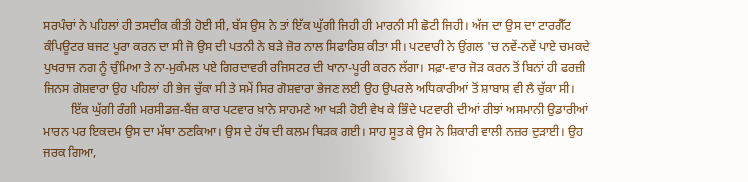ਸਰਪੰਚਾਂ ਨੇ ਪਹਿਲਾਂ ਹੀ ਤਸਦੀਕ ਕੀਤੀ ਹੋਈ ਸੀ, ਬੱਸ ਉਸ ਨੇ ਤਾਂ ਇੱਕ ਘੁੱਗੀ ਜਿਹੀ ਹੀ ਮਾਰਨੀ ਸੀ ਛੋਟੀ ਜਿਹੀ। ਅੱਜ ਦਾ ਉਸ ਦਾ ਟਾਰਗੈੱਟ ਕੰਪਿਊਟਰ ਬਜਟ ਪੂਰਾ ਕਰਨ ਦਾ ਸੀ ਜੋ ਉਸ ਦੀ ਪਤਨੀ ਨੇ ਬੜੇ ਜ਼ੋਰ ਨਾਲ ਸਿਫਾਰਿਸ਼ ਕੀਤਾ ਸੀ। ਪਟਵਾਰੀ ਨੇ ਉਂਗਲ 'ਚ ਨਵੇਂ-ਨਵੇਂ ਪਾਏ ਚਮਕਦੇ ਪੁਖਰਾਜ ਨਗ ਨੂੰ ਚੁੰਮਿਆ ਤੇ ਨਾ-ਮੁਕੰਮਲ ਪਏ ਗਿਰਦਾਵਰੀ ਰਜਿਸਟਰ ਦੀ ਖਾਨਾ-ਪੂਰੀ ਕਰਨ ਲੱਗਾ। ਸਫ਼ਾ-ਵਾਰ ਜੋੜ ਕਰਨ ਤੋਂ ਬਿਨਾਂ ਹੀ ਫਰਜ਼ੀ ਜਿਨਸ ਗੋਸ਼ਵਾਰਾ ਉਹ ਪਹਿਲਾਂ ਹੀ ਭੇਜ ਚੁੱਕਾ ਸੀ ਤੇ ਸਮੇਂ ਸਿਰ ਗੋਸ਼ਵਾਰਾ ਭੇਜਣ ਲਈ ਉਹ ਉਪਰਲੇ ਅਧਿਕਾਰੀਆਂ ਤੋਂ ਸ਼ਾਬਾਸ਼ ਵੀ ਲੈ ਚੁੱਕਾ ਸੀ।
         ਇੱਕ ਘੁੱਗੀ ਰੰਗੀ ਮਰਸੀਡਜ਼-ਬੈਂਜ਼ ਕਾਰ ਪਟਵਾਰ ਖ਼ਾਨੇ ਸਾਹਮਣੇ ਆ ਖੜੀ ਹੋਈ ਵੇਖ ਕੇ ਭਿੰਦੇ ਪਟਵਾਰੀ ਦੀਆਂ ਰੀਝਾਂ ਅਸਮਾਨੀ ਉਡਾਰੀਆਂ ਮਾਰਨ ਪਰ ਇਕਦਮ ਉਸ ਦਾ ਮੱਥਾ ਠਣਕਿਆ। ਉਸ ਦੇ ਹੱਥ ਦੀ ਕਲਮ ਥਿੜਕ ਗਈ। ਸਾਹ ਸੂਤ ਕੇ ਉਸ ਨੇ ਸ਼ਿਕਾਰੀ ਵਾਲੀ ਨਜ਼ਰ ਦੁੜਾਈ। ਉਹ ਜਰਕ ਗਿਆ,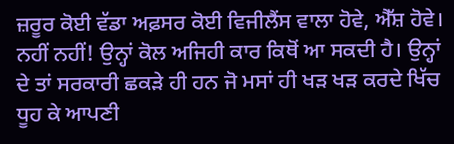ਜ਼ਰੂਰ ਕੋਈ ਵੱਡਾ ਅਫ਼ਸਰ ਕੋਈ ਵਿਜੀਲੈਂਸ ਵਾਲਾ ਹੋਵੇ, ਐੱਸ਼ ਹੋਵੇ। ਨਹੀਂ ਨਹੀਂ! ਉਨ੍ਹਾਂ ਕੋਲ ਅਜਿਹੀ ਕਾਰ ਕਿਥੋਂ ਆ ਸਕਦੀ ਹੈ। ਉਨ੍ਹਾਂ ਦੇ ਤਾਂ ਸਰਕਾਰੀ ਛਕੜੇ ਹੀ ਹਨ ਜੋ ਮਸਾਂ ਹੀ ਖੜ ਖੜ ਕਰਦੇ ਖਿੱਚ ਧੂਹ ਕੇ ਆਪਣੀ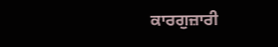ਕਾਰਗੁਜ਼ਾਰੀ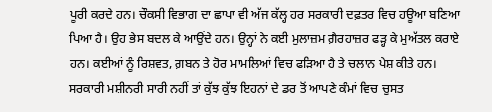ਪੂਰੀ ਕਰਦੇ ਹਨ। ਚੌਕਸੀ ਵਿਭਾਗ ਦਾ ਛਾਪਾ ਵੀ ਅੱਜ ਕੱਲ੍ਹ ਹਰ ਸਰਕਾਰੀ ਦਫ਼ਤਰ ਵਿਚ ਹਊਆ ਬਣਿਆ ਪਿਆ ਹੈ। ਉਹ ਭੇਸ ਬਦਲ ਕੇ ਆਉਂਦੇ ਹਨ। ਉਨ੍ਹਾਂ ਨੇ ਕਈ ਮੁਲਾਜ਼ਮ ਗ਼ੈਰਹਾਜ਼ਰ ਫੜ੍ਹ ਕੇ ਮੁਅੱਤਲ ਕਰਾਏ ਹਨ। ਕਈਆਂ ਨੂੰ ਰਿਸ਼ਵਤ, ਗ਼ਬਨ ਤੇ ਹੋਰ ਮਾਮਲਿਆਂ ਵਿਚ ਫੜਿਆ ਹੈ ਤੇ ਚਲਾਨ ਪੇਸ਼ ਕੀਤੇ ਹਨ। ਸਰਕਾਰੀ ਮਸ਼ੀਨਰੀ ਸਾਰੀ ਨਹੀਂ ਤਾਂ ਕੁੱਝ ਕੁੱਝ ਇਹਨਾਂ ਦੇ ਡਰ ਤੋਂ ਆਪਣੇ ਕੰਮਾਂ ਵਿਚ ਚੁਸਤ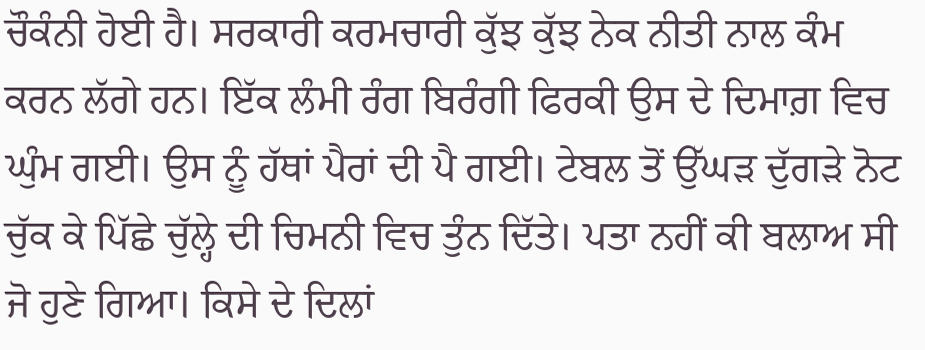ਚੌਕੰਨੀ ਹੋਈ ਹੈ। ਸਰਕਾਰੀ ਕਰਮਚਾਰੀ ਕੁੱਝ ਕੁੱਝ ਨੇਕ ਨੀਤੀ ਨਾਲ ਕੰਮ ਕਰਨ ਲੱਗੇ ਹਨ। ਇੱਕ ਲੰਮੀ ਰੰਗ ਬਿਰੰਗੀ ਫਿਰਕੀ ਉਸ ਦੇ ਦਿਮਾਗ਼ ਵਿਚ ਘੁੰਮ ਗਈ। ਉਸ ਨੂੰ ਹੱਥਾਂ ਪੈਰਾਂ ਦੀ ਪੈ ਗਈ। ਟੇਬਲ ਤੋਂ ਉੱਘੜ ਦੁੱਗੜੇ ਨੋਟ ਚੁੱਕ ਕੇ ਪਿੱਛੇ ਚੁੱਲ੍ਹੇ ਦੀ ਚਿਮਨੀ ਵਿਚ ਤੁੰਨ ਦਿੱਤੇ। ਪਤਾ ਨਹੀਂ ਕੀ ਬਲਾਅ ਸੀ ਜੋ ਹੁਣੇ ਗਿਆ। ਕਿਸੇ ਦੇ ਦਿਲਾਂ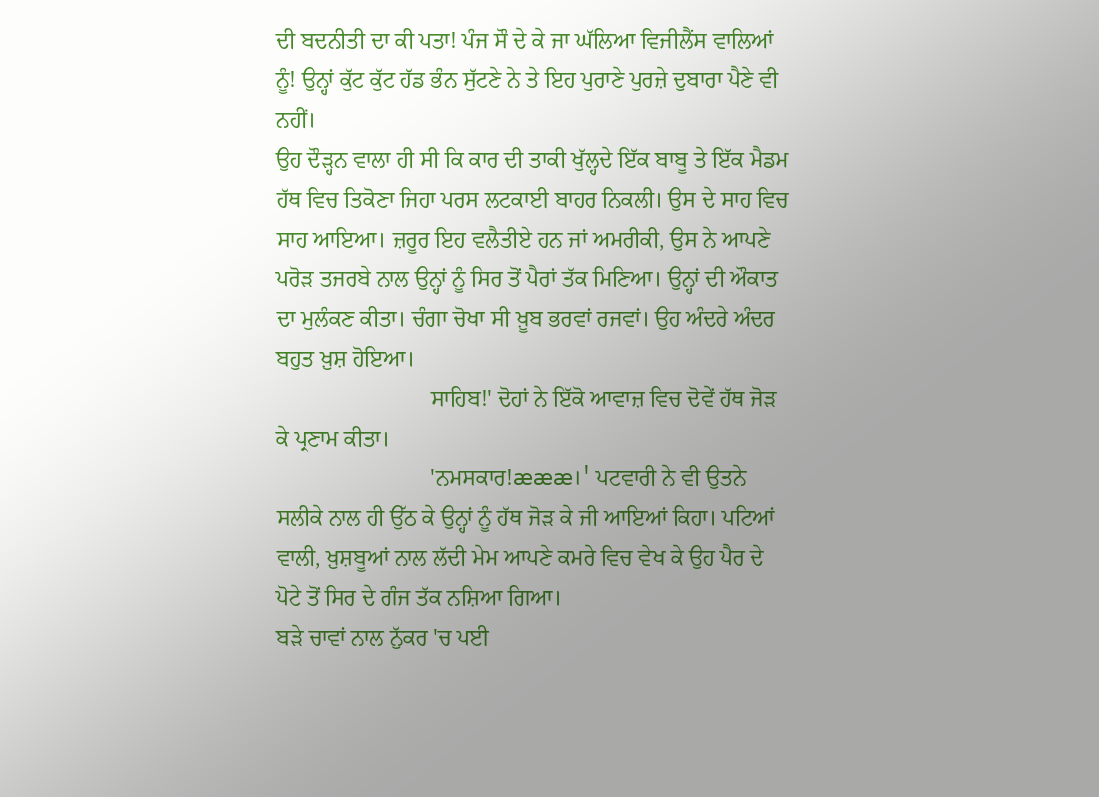ਦੀ ਬਦਨੀਤੀ ਦਾ ਕੀ ਪਤਾ! ਪੰਜ ਸੌ ਦੇ ਕੇ ਜਾ ਘੱਲਿਆ ਵਿਜੀਲੈਂਸ ਵਾਲਿਆਂ ਨੂੰ! ਉਨ੍ਹਾਂ ਕੁੱਟ ਕੁੱਟ ਹੱਡ ਭੰਨ ਸੁੱਟਣੇ ਨੇ ਤੇ ਇਹ ਪੁਰਾਣੇ ਪੁਰਜ਼ੇ ਦੁਬਾਰਾ ਪੈਣੇ ਵੀ ਨਹੀਂ।
ਉਹ ਦੌੜ੍ਹਨ ਵਾਲਾ ਹੀ ਸੀ ਕਿ ਕਾਰ ਦੀ ਤਾਕੀ ਖੁੱਲ੍ਹਦੇ ਇੱਕ ਬਾਬੂ ਤੇ ਇੱਕ ਮੈਡਮ ਹੱਥ ਵਿਚ ਤਿਕੋਣਾ ਜਿਹਾ ਪਰਸ ਲਟਕਾਈ ਬਾਹਰ ਨਿਕਲੀ। ਉਸ ਦੇ ਸਾਹ ਵਿਚ ਸਾਹ ਆਇਆ। ਜ਼ਰੂਰ ਇਹ ਵਲੈਤੀਏ ਹਨ ਜਾਂ ਅਮਰੀਕੀ, ਉਸ ਨੇ ਆਪਣੇ ਪਰੋੜ ਤਜਰਬੇ ਨਾਲ ਉਨ੍ਹਾਂ ਨੂੰ ਸਿਰ ਤੋਂ ਪੈਰਾਂ ਤੱਕ ਮਿਣਿਆ। ਉਨ੍ਹਾਂ ਦੀ ਔਕਾਤ ਦਾ ਮੁਲੰਕਣ ਕੀਤਾ। ਚੰਗਾ ਚੋਖਾ ਸੀ ਖ਼ੂਬ ਭਰਵਾਂ ਰਜਵਾਂ। ਉਹ ਅੰਦਰੇ ਅੰਦਰ ਬਹੁਤ ਖ਼ੁਸ਼ ਹੋਇਆ।
                           ਸਾਹਿਬ!' ਦੋਹਾਂ ਨੇ ਇੱਕੋ ਆਵਾਜ਼ ਵਿਚ ਦੋਵੇਂ ਹੱਥ ਜੋੜ ਕੇ ਪ੍ਰਣਾਮ ਕੀਤਾ।
                           'ਨਮਸਕਾਰ!æææ।' ਪਟਵਾਰੀ ਨੇ ਵੀ ਉਤਨੇ ਸਲੀਕੇ ਨਾਲ ਹੀ ਉੱਠ ਕੇ ਉਨ੍ਹਾਂ ਨੂੰ ਹੱਥ ਜੋੜ ਕੇ ਜੀ ਆਇਆਂ ਕਿਹਾ। ਪਟਿਆਂ ਵਾਲੀ, ਖ਼ੁਸ਼ਬੂਆਂ ਨਾਲ ਲੱਦੀ ਮੇਮ ਆਪਣੇ ਕਮਰੇ ਵਿਚ ਵੇਖ ਕੇ ਉਹ ਪੈਰ ਦੇ ਪੋਟੇ ਤੋਂ ਸਿਰ ਦੇ ਗੰਜ ਤੱਕ ਨਸ਼ਿਆ ਗਿਆ।
ਬੜੇ ਚਾਵਾਂ ਨਾਲ ਨੁੱਕਰ 'ਚ ਪਈ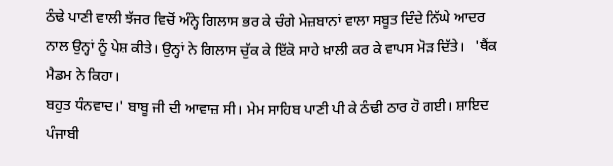ਠੰਢੇ ਪਾਣੀ ਵਾਲੀ ਝੱਜਰ ਵਿਚੋਂ ਅੰਨ੍ਹੇ ਗਿਲਾਸ ਭਰ ਕੇ ਚੰਗੇ ਮੇਜ਼ਬਾਨਾਂ ਵਾਲਾ ਸਬੂਤ ਦਿੰਦੇ ਨਿੱਘੇ ਆਦਰ ਨਾਲ ਉਨ੍ਹਾਂ ਨੂੰ ਪੇਸ਼ ਕੀਤੇ। ਉਨ੍ਹਾਂ ਨੇ ਗਿਲਾਸ ਚੁੱਕ ਕੇ ਇੱਕੋ ਸਾਹੇ ਖ਼ਾਲੀ ਕਰ ਕੇ ਵਾਪਸ ਮੋੜ ਦਿੱਤੇ।   'ਥੈਂਕ ਮੈਡਮ ਨੇ ਕਿਹਾ।
ਬਹੁਤ ਧੰਨਵਾਦ।' ਬਾਬੂ ਜੀ ਦੀ ਆਵਾਜ਼ ਸੀ। ਮੇਮ ਸਾਹਿਬ ਪਾਣੀ ਪੀ ਕੇ ਠੰਢੀ ਠਾਰ ਹੋ ਗਈ। ਸ਼ਾਇਦ ਪੰਜਾਬੀ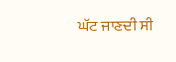ਘੱਟ ਜਾਣਦੀ ਸੀ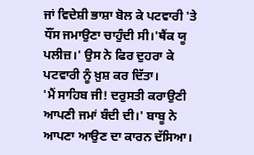ਜਾਂ ਵਿਦੇਸ਼ੀ ਭਾਸ਼ਾ ਬੋਲ ਕੇ ਪਟਵਾਰੀ 'ਤੇ ਧੌਂਸ ਜਮਾਉਣਾ ਚਾਹੁੰਦੀ ਸੀ।'ਥੈਂਕ ਯੂ ਪਲੀਜ਼।' ਉਸ ਨੇ ਫਿਰ ਦੁਹਰਾ ਕੇ ਪਟਵਾਰੀ ਨੂੰ ਖ਼ੁਸ਼ ਕਰ ਦਿੱਤਾ।
'ਮੈਂ ਸਾਹਿਬ ਜੀ! ਦਰੁਸਤੀ ਕਰਾਉਣੀ ਆਪਣੀ ਜਮਾਂ ਬੰਦੀ ਦੀ।' ਬਾਬੂ ਨੇ ਆਪਣਾ ਆਉਣ ਦਾ ਕਾਰਨ ਦੱਸਿਆ।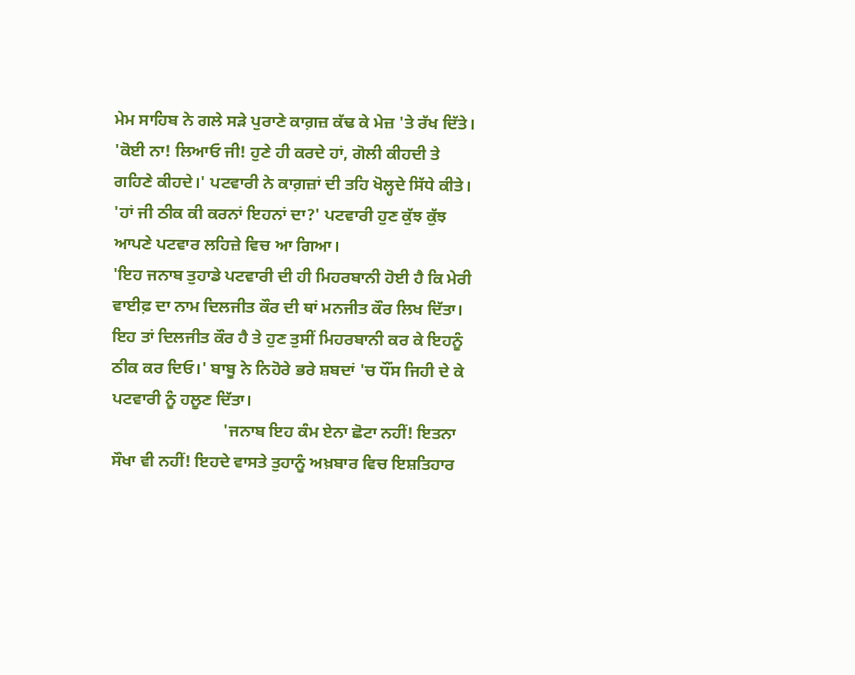ਮੇਮ ਸਾਹਿਬ ਨੇ ਗਲੇ ਸੜੇ ਪੁਰਾਣੇ ਕਾਗ਼ਜ਼ ਕੱਢ ਕੇ ਮੇਜ਼ 'ਤੇ ਰੱਖ ਦਿੱਤੇ।
'ਕੋਈ ਨਾ! ਲਿਆਓ ਜੀ! ਹੁਣੇ ਹੀ ਕਰਦੇ ਹਾਂ, ਗੋਲੀ ਕੀਹਦੀ ਤੇ ਗਹਿਣੇ ਕੀਹਦੇ।' ਪਟਵਾਰੀ ਨੇ ਕਾਗ਼ਜ਼ਾਂ ਦੀ ਤਹਿ ਖੋਲ੍ਹਦੇ ਸਿੱਧੇ ਕੀਤੇ।
'ਹਾਂ ਜੀ ਠੀਕ ਕੀ ਕਰਨਾਂ ਇਹਨਾਂ ਦਾ?' ਪਟਵਾਰੀ ਹੁਣ ਕੁੱਝ ਕੁੱਝ ਆਪਣੇ ਪਟਵਾਰ ਲਹਿਜ਼ੇ ਵਿਚ ਆ ਗਿਆ।
'ਇਹ ਜਨਾਬ ਤੁਹਾਡੇ ਪਟਵਾਰੀ ਦੀ ਹੀ ਮਿਹਰਬਾਨੀ ਹੋਈ ਹੈ ਕਿ ਮੇਰੀ ਵਾਈਫ਼ ਦਾ ਨਾਮ ਦਿਲਜੀਤ ਕੌਰ ਦੀ ਥਾਂ ਮਨਜੀਤ ਕੌਰ ਲਿਖ ਦਿੱਤਾ। ਇਹ ਤਾਂ ਦਿਲਜੀਤ ਕੌਰ ਹੈ ਤੇ ਹੁਣ ਤੁਸੀਂ ਮਿਹਰਬਾਨੀ ਕਰ ਕੇ ਇਹਨੂੰ ਠੀਕ ਕਰ ਦਿਓ।' ਬਾਬੂ ਨੇ ਨਿਹੋਰੇ ਭਰੇ ਸ਼ਬਦਾਂ 'ਚ ਧੌਂਸ ਜਿਹੀ ਦੇ ਕੇ ਪਟਵਾਰੀ ਨੂੰ ਹਲੂਣ ਦਿੱਤਾ।
                           'ਜਨਾਬ ਇਹ ਕੰਮ ਏਨਾ ਛੋਟਾ ਨਹੀਂ! ਇਤਨਾ ਸੌਖਾ ਵੀ ਨਹੀਂ! ਇਹਦੇ ਵਾਸਤੇ ਤੁਹਾਨੂੰ ਅਖ਼ਬਾਰ ਵਿਚ ਇਸ਼ਤਿਹਾਰ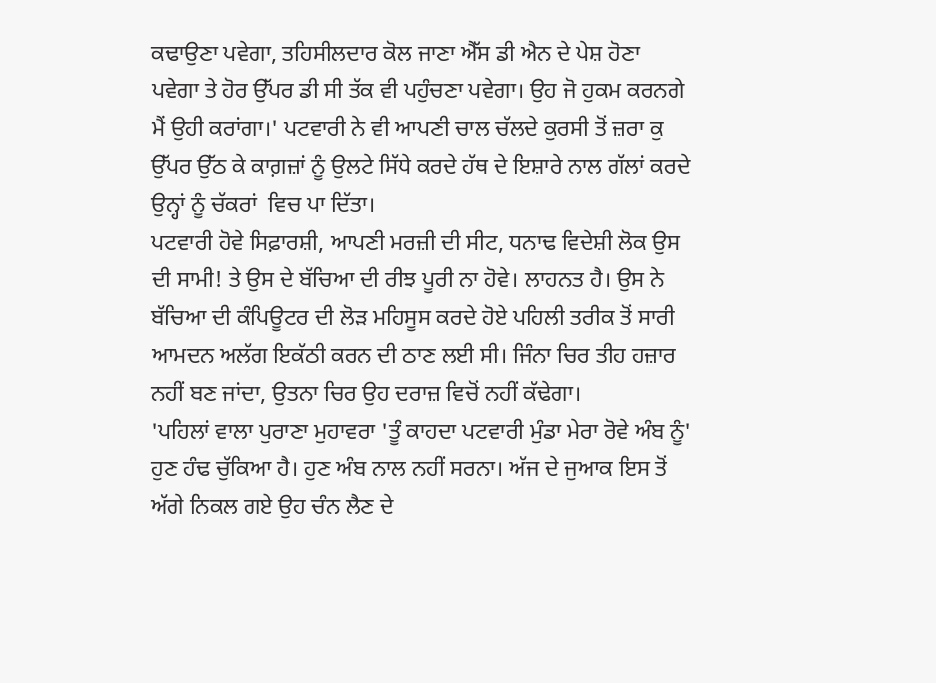ਕਢਾਉਣਾ ਪਵੇਗਾ, ਤਹਿਸੀਲਦਾਰ ਕੋਲ ਜਾਣਾ ਐੱਸ ਡੀ ਐਨ ਦੇ ਪੇਸ਼ ਹੋਣਾ ਪਵੇਗਾ ਤੇ ਹੋਰ ਉੱਪਰ ਡੀ ਸੀ ਤੱਕ ਵੀ ਪਹੁੰਚਣਾ ਪਵੇਗਾ। ਉਹ ਜੋ ਹੁਕਮ ਕਰਨਗੇ ਮੈਂ ਉਹੀ ਕਰਾਂਗਾ।' ਪਟਵਾਰੀ ਨੇ ਵੀ ਆਪਣੀ ਚਾਲ ਚੱਲਦੇ ਕੁਰਸੀ ਤੋਂ ਜ਼ਰਾ ਕੁ ਉੱਪਰ ਉੱਠ ਕੇ ਕਾਗ਼ਜ਼ਾਂ ਨੂੰ ਉਲਟੇ ਸਿੱਧੇ ਕਰਦੇ ਹੱਥ ਦੇ ਇਸ਼ਾਰੇ ਨਾਲ ਗੱਲਾਂ ਕਰਦੇ ਉਨ੍ਹਾਂ ਨੂੰ ਚੱਕਰਾਂ  ਵਿਚ ਪਾ ਦਿੱਤਾ।
ਪਟਵਾਰੀ ਹੋਵੇ ਸਿਫ਼ਾਰਸ਼ੀ, ਆਪਣੀ ਮਰਜ਼ੀ ਦੀ ਸੀਟ, ਧਨਾਢ ਵਿਦੇਸ਼ੀ ਲੋਕ ਉਸ ਦੀ ਸਾਮੀ! ਤੇ ਉਸ ਦੇ ਬੱਚਿਆ ਦੀ ਰੀਝ ਪੂਰੀ ਨਾ ਹੋਵੇ। ਲਾਹਨਤ ਹੈ। ਉਸ ਨੇ ਬੱਚਿਆ ਦੀ ਕੰਪਿਊਟਰ ਦੀ ਲੋੜ ਮਹਿਸੂਸ ਕਰਦੇ ਹੋਏ ਪਹਿਲੀ ਤਰੀਕ ਤੋਂ ਸਾਰੀ ਆਮਦਨ ਅਲੱਗ ਇਕੱਠੀ ਕਰਨ ਦੀ ਠਾਣ ਲਈ ਸੀ। ਜਿੰਨਾ ਚਿਰ ਤੀਹ ਹਜ਼ਾਰ ਨਹੀਂ ਬਣ ਜਾਂਦਾ, ਉਤਨਾ ਚਿਰ ਉਹ ਦਰਾਜ਼ ਵਿਚੋਂ ਨਹੀਂ ਕੱਢੇਗਾ।
'ਪਹਿਲਾਂ ਵਾਲਾ ਪੁਰਾਣਾ ਮੁਹਾਵਰਾ 'ਤੂੰ ਕਾਹਦਾ ਪਟਵਾਰੀ ਮੁੰਡਾ ਮੇਰਾ ਰੋਵੇ ਅੰਬ ਨੂੰ' ਹੁਣ ਹੰਢ ਚੁੱਕਿਆ ਹੈ। ਹੁਣ ਅੰਬ ਨਾਲ ਨਹੀਂ ਸਰਨਾ। ਅੱਜ ਦੇ ਜੁਆਕ ਇਸ ਤੋਂ ਅੱਗੇ ਨਿਕਲ ਗਏ ਉਹ ਚੰਨ ਲੈਣ ਦੇ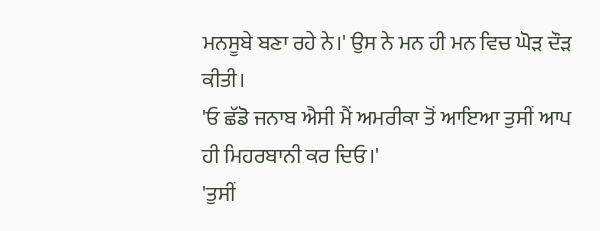ਮਨਸੂਬੇ ਬਣਾ ਰਹੇ ਨੇ।' ਉਸ ਨੇ ਮਨ ਹੀ ਮਨ ਵਿਚ ਘੋੜ ਦੌੜ ਕੀਤੀ।
'ਓ ਛੱਡੋ ਜਨਾਬ ਐਸੀ ਮੈਂ ਅਮਰੀਕਾ ਤੋਂ ਆਇਆ ਤੁਸੀਂ ਆਪ ਹੀ ਮਿਹਰਬਾਨੀ ਕਰ ਦਿਓ।'
'ਤੁਸੀਂ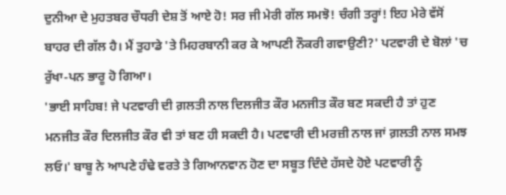ਦੁਨੀਆ ਦੇ ਮੁਹਤਬਰ ਚੌਧਰੀ ਦੇਸ਼ ਤੋਂ ਆਏ ਹੋ! ਸਰ ਜੀ ਮੇਰੀ ਗੱਲ ਸਮਝੋ! ਚੰਗੀ ਤਰ੍ਹਾਂ! ਇਹ ਮੇਰੇ ਵੱਸੋਂ ਬਾਹਰ ਦੀ ਗੱਲ ਹੈ। ਮੈਂ ਤੁਹਾਡੇ 'ਤੇ ਮਿਹਰਬਾਨੀ ਕਰ ਕੇ ਆਪਣੀ ਨੌਕਰੀ ਗਵਾਉਣੀ?' ਪਟਵਾਰੀ ਦੇ ਬੋਲਾਂ 'ਚ ਰੁੱਖਾ-ਪਨ ਭਾਰੂ ਹੋ ਗਿਆ।
'ਭਾਈ ਸਾਹਿਬ! ਜੇ ਪਟਵਾਰੀ ਦੀ ਗ਼ਲਤੀ ਨਾਲ ਦਿਲਜੀਤ ਕੌਰ ਮਨਜੀਤ ਕੌਰ ਬਣ ਸਕਦੀ ਹੈ ਤਾਂ ਹੁਣ ਮਨਜੀਤ ਕੌਰ ਦਿਲਜੀਤ ਕੌਰ ਵੀ ਤਾਂ ਬਣ ਹੀ ਸਕਦੀ ਹੈ। ਪਟਵਾਰੀ ਦੀ ਮਰਜ਼ੀ ਨਾਲ ਜਾਂ ਗ਼ਲਤੀ ਨਾਲ ਸਮਝ ਲਓ।' ਬਾਬੂ ਨੇ ਆਪਣੇ ਹੰਢੇ ਵਰਤੇ ਤੇ ਗਿਆਨਵਾਨ ਹੋਣ ਦਾ ਸਬੂਤ ਦਿੰਦੇ ਹੱਸਦੇ ਹੋਏ ਪਟਵਾਰੀ ਨੂੰ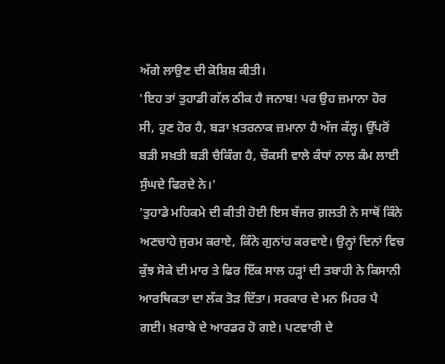ਅੱਗੇ ਲਾਉਣ ਦੀ ਕੋਸ਼ਿਸ਼ ਕੀਤੀ।
'ਇਹ ਤਾਂ ਤੁਹਾਡੀ ਗੱਲ ਠੀਕ ਹੈ ਜਨਾਬ! ਪਰ ਉਹ ਜ਼ਮਾਨਾ ਹੋਰ ਸੀ, ਹੁਣ ਹੋਰ ਹੈ, ਬੜਾ ਖ਼ਤਰਨਾਕ ਜ਼ਮਾਨਾ ਹੈ ਅੱਜ ਕੱਲ੍ਹ। ਉੱਪਰੋਂ ਬੜੀ ਸਖ਼ਤੀ ਬੜੀ ਚੈਕਿੰਗ ਹੈ, ਚੌਕਸੀ ਵਾਲੇ ਕੰਧਾਂ ਨਾਲ ਕੰਮ ਲਾਈ ਸੁੰਘਦੇ ਫਿਰਦੇ ਨੇ।'
'ਤੁਹਾਡੇ ਮਹਿਕਮੇ ਦੀ ਕੀਤੀ ਹੋਈ ਇਸ ਬੱਜਰ ਗ਼ਲਤੀ ਨੇ ਸਾਥੋਂ ਕਿੰਨੇ ਅਣਚਾਹੇ ਜੁਰਮ ਕਰਾਏ, ਕਿੰਨੇ ਗੁਨਾਂਹ ਕਰਵਾਏ। ਉਨ੍ਹਾਂ ਦਿਨਾਂ ਵਿਚ ਕੁੱਝ ਸੋਕੇ ਦੀ ਮਾਰ ਤੇ ਫਿਰ ਇੱਕ ਸਾਲ ਹੜ੍ਹਾਂ ਦੀ ਤਬਾਹੀ ਨੇ ਕਿਸਾਨੀ ਆਰਥਿਕਤਾ ਦਾ ਲੱਕ ਤੋੜ ਦਿੱਤਾ। ਸਰਕਾਰ ਦੇ ਮਨ ਮਿਹਰ ਪੈ ਗਈ। ਖ਼ਰਾਬੇ ਦੇ ਆਰਡਰ ਹੋ ਗਏ। ਪਟਵਾਰੀ ਦੇ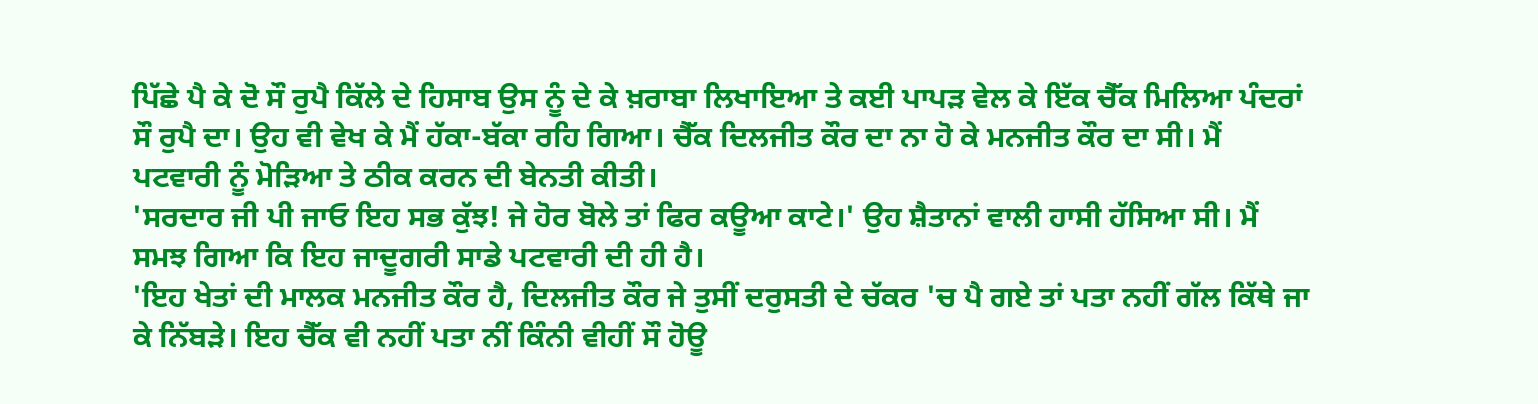ਪਿੱਛੇ ਪੈ ਕੇ ਦੋ ਸੌ ਰੁਪੈ ਕਿੱਲੇ ਦੇ ਹਿਸਾਬ ਉਸ ਨੂੰ ਦੇ ਕੇ ਖ਼ਰਾਬਾ ਲਿਖਾਇਆ ਤੇ ਕਈ ਪਾਪੜ ਵੇਲ ਕੇ ਇੱਕ ਚੈੱਕ ਮਿਲਿਆ ਪੰਦਰਾਂ ਸੌ ਰੁਪੈ ਦਾ। ਉਹ ਵੀ ਵੇਖ ਕੇ ਮੈਂ ਹੱਕਾ-ਬੱਕਾ ਰਹਿ ਗਿਆ। ਚੈੱਕ ਦਿਲਜੀਤ ਕੌਰ ਦਾ ਨਾ ਹੋ ਕੇ ਮਨਜੀਤ ਕੌਰ ਦਾ ਸੀ। ਮੈਂ ਪਟਵਾਰੀ ਨੂੰ ਮੋੜਿਆ ਤੇ ਠੀਕ ਕਰਨ ਦੀ ਬੇਨਤੀ ਕੀਤੀ।
'ਸਰਦਾਰ ਜੀ ਪੀ ਜਾਓ ਇਹ ਸਭ ਕੁੱਝ! ਜੇ ਹੋਰ ਬੋਲੇ ਤਾਂ ਫਿਰ ਕਊਆ ਕਾਟੇ।' ਉਹ ਸ਼ੈਤਾਨਾਂ ਵਾਲੀ ਹਾਸੀ ਹੱਸਿਆ ਸੀ। ਮੈਂ ਸਮਝ ਗਿਆ ਕਿ ਇਹ ਜਾਦੂਗਰੀ ਸਾਡੇ ਪਟਵਾਰੀ ਦੀ ਹੀ ਹੈ।
'ਇਹ ਖੇਤਾਂ ਦੀ ਮਾਲਕ ਮਨਜੀਤ ਕੌਰ ਹੈ, ਦਿਲਜੀਤ ਕੌਰ ਜੇ ਤੁਸੀਂ ਦਰੁਸਤੀ ਦੇ ਚੱਕਰ 'ਚ ਪੈ ਗਏ ਤਾਂ ਪਤਾ ਨਹੀਂ ਗੱਲ ਕਿੱਥੇ ਜਾ ਕੇ ਨਿੱਬੜੇ। ਇਹ ਚੈੱਕ ਵੀ ਨਹੀਂ ਪਤਾ ਨੀਂ ਕਿੰਨੀ ਵੀਹੀਂ ਸੌ ਹੋਊ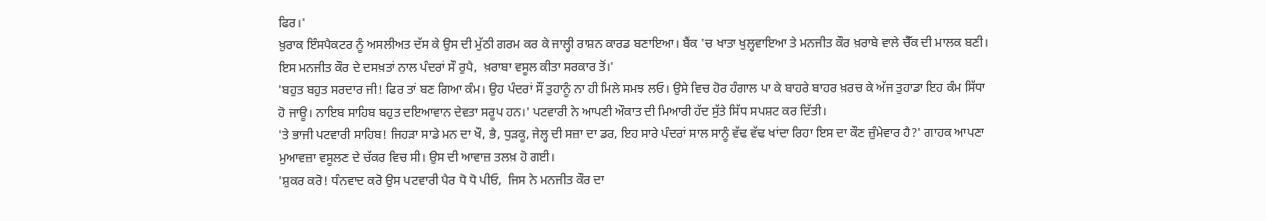ਫਿਰ।'
ਖ਼ੁਰਾਕ ਇੰਸਪੈਕਟਰ ਨੂੰ ਅਸਲੀਅਤ ਦੱਸ ਕੇ ਉਸ ਦੀ ਮੁੱਠੀ ਗਰਮ ਕਰ ਕੇ ਜਾਲ੍ਹੀ ਰਾਸ਼ਨ ਕਾਰਡ ਬਣਾਇਆ। ਬੈਂਕ 'ਚ ਖਾਤਾ ਖੁਲ੍ਹਵਾਇਆ ਤੇ ਮਨਜੀਤ ਕੌਰ ਖ਼ਰਾਬੇ ਵਾਲੇ ਚੈੱਕ ਦੀ ਮਾਲਕ ਬਣੀ। ਇਸ ਮਨਜੀਤ ਕੌਰ ਦੇ ਦਸਖ਼ਤਾਂ ਨਾਲ ਪੰਦਰਾਂ ਸੌ ਰੁਪੈ,  ਖ਼ਰਾਬਾ ਵਸੂਲ ਕੀਤਾ ਸਰਕਾਰ ਤੋਂ।'
'ਬਹੁਤ ਬਹੁਤ ਸਰਦਾਰ ਜੀ! ਫਿਰ ਤਾਂ ਬਣ ਗਿਆ ਕੰਮ। ਉਹ ਪੰਦਰਾਂ ਸੌਂ ਤੁਹਾਨੂੰ ਨਾ ਹੀ ਮਿਲੇ ਸਮਝ ਲਓ। ਉਸੇ ਵਿਚ ਹੋਰ ਹੰਗਾਲ ਪਾ ਕੇ ਬਾਹਰੇ ਬਾਹਰ ਖ਼ਰਚ ਕੇ ਅੱਜ ਤੁਹਾਡਾ ਇਹ ਕੰਮ ਸਿੱਧਾ ਹੋ ਜਾਊ। ਨਾਇਬ ਸਾਹਿਬ ਬਹੁਤ ਦਇਆਵਾਨ ਦੇਵਤਾ ਸਰੂਪ ਹਨ।' ਪਟਵਾਰੀ ਨੇ ਆਪਣੀ ਔਕਾਤ ਦੀ ਮਿਆਰੀ ਹੱਦ ਸੁੱਤੇ ਸਿੱਧ ਸਪਸ਼ਟ ਕਰ ਦਿੱਤੀ।
'ਤੇ ਭਾਜੀ ਪਟਵਾਰੀ ਸਾਹਿਬ! ਜਿਹੜਾ ਸਾਡੇ ਮਨ ਦਾ ਖੌ, ਭੈ, ਧੁੜਕੂ, ਜੇਲ੍ਹ ਦੀ ਸਜ਼ਾ ਦਾ ਡਰ, ਇਹ ਸਾਰੇ ਪੰਦਰਾਂ ਸਾਲ ਸਾਨੂੰ ਵੱਢ ਵੱਢ ਖਾਂਦਾ ਰਿਹਾ ਇਸ ਦਾ ਕੌਣ ਜ਼ੁੰਮੇਵਾਰ ਹੈ?' ਗਾਹਕ ਆਪਣਾ ਮੁਆਵਜ਼ਾ ਵਸੂਲਣ ਦੇ ਚੱਕਰ ਵਿਚ ਸੀ। ਉਸ ਦੀ ਆਵਾਜ਼ ਤਲਖ਼ ਹੋ ਗਈ।
'ਸ਼ੁਕਰ ਕਰੋ! ਧੰਨਵਾਦ ਕਰੋ ਉਸ ਪਟਵਾਰੀ ਪੈਰ ਧੋ ਧੋ ਪੀਓ,  ਜਿਸ ਨੇ ਮਨਜੀਤ ਕੌਰ ਦਾ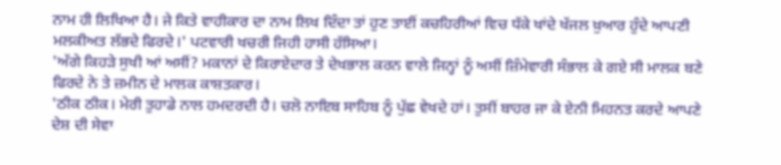ਨਾਮ ਹੀ ਲਿਖਿਆ ਹੈ। ਜੇ ਕਿਤੇ ਵਾਹੀਕਾਰ ਦਾ ਨਾਮ ਲਿਖ ਦਿੰਦਾ ਤਾਂ ਹੁਣ ਤਾਈਂ ਕਚਹਿਰੀਆਂ ਵਿਚ ਧੱਕੇ ਖਾਂਦੇ ਖੱਜਲ ਖ਼ੁਆਰ ਹੁੰਦੇ ਆਪਣੀ ਮਲਕੀਅਤ ਲੱਭਦੇ ਫਿਰਦੇ।' ਪਟਵਾਰੀ ਖਚਰੀ ਜਿਹੀ ਹਾਸੀ ਹੱਸਿਆ।
'ਅੱਗੇ ਕਿਹੜੇ ਸੁਖੀ ਆਂ ਅਸੀਂ? ਮਕਾਨਾਂ ਦੇ ਕਿਰਾਏਦਾਰ ਤੇ ਦੇਖਭਾਲ ਕਰਨ ਵਾਲੇ ਜਿਨ੍ਹਾਂ ਨੂੰ ਅਸੀਂ ਜ਼ਿੰਮੇਵਾਰੀ ਸੰਭਾਲ ਕੇ ਗਏ ਸੀ ਮਾਲਕ ਬਣੇ ਫਿਰਦੇ ਨੇ ਤੇ ਜ਼ਮੀਨ ਦੇ ਮਾਲਕ ਕਾਸ਼ਤਕਾਰ।
'ਠੀਕ ਠੀਕ। ਮੇਰੀ ਤੁਹਾਡੇ ਨਾਲ ਹਮਦਰਦੀ ਹੈ। ਚਲੋ ਨਾਇਬ ਸਾਹਿਬ ਨੂੰ ਪੁੱਛ ਵੇਖਦੇ ਹਾਂ। ਤੁਸੀਂ ਬਾਹਰ ਜਾ ਕੇ ਏਨੀ ਮਿਹਨਤ ਕਰਦੇ ਆਪਣੇ ਦੇਸ਼ ਦੀ ਸੇਵਾ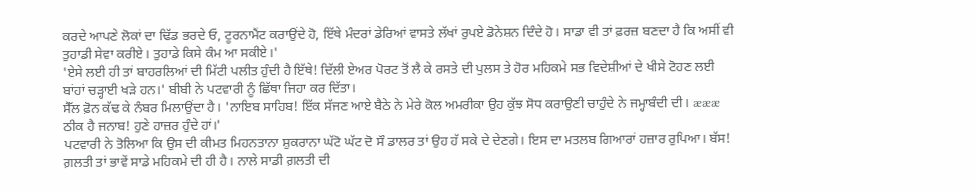ਕਰਦੇ ਆਪਣੇ ਲੋਕਾਂ ਦਾ ਢਿੱਡ ਭਰਦੇ ਓ, ਟੂਰਨਾਮੈਂਟ ਕਰਾਉਂਦੇ ਹੋ, ਇੱਥੇ ਮੰਦਰਾਂ ਡੇਰਿਆਂ ਵਾਸਤੇ ਲੱਖਾਂ ਰੁਪਏ ਡੋਨੇਸ਼ਨ ਦਿੰਦੇ ਹੋ। ਸਾਡਾ ਵੀ ਤਾਂ ਫ਼ਰਜ਼ ਬਣਦਾ ਹੈ ਕਿ ਅਸੀਂ ਵੀ ਤੁਹਾਡੀ ਸੇਵਾ ਕਰੀਏ। ਤੁਹਾਡੇ ਕਿਸੇ ਕੰਮ ਆ ਸਕੀਏ।'
'ਏਸੇ ਲਈ ਹੀ ਤਾਂ ਬਾਹਰਲਿਆਂ ਦੀ ਮਿੱਟੀ ਪਲੀਤ ਹੁੰਦੀ ਹੈ ਇੱਥੇ! ਦਿੱਲੀ ਏਅਰ ਪੋਰਟ ਤੋਂ ਲੈ ਕੇ ਰਸਤੇ ਦੀ ਪੁਲਸ ਤੇ ਹੋਰ ਮਹਿਕਮੇ ਸਭ ਵਿਦੇਸ਼ੀਆਂ ਦੇ ਖੀਸੇ ਟੋਹਣ ਲਈ ਬਾਂਹਾਂ ਚੜ੍ਹਾਈ ਖੜੇ ਹਨ।' ਬੀਬੀ ਨੇ ਪਟਵਾਰੀ ਨੂੰ ਛਿੱਥਾ ਜਿਹਾ ਕਰ ਦਿੱਤਾ।
ਸੈੱਲ ਫ਼ੋਨ ਕੱਢ ਕੇ ਨੰਬਰ ਮਿਲਾਉਂਦਾ ਹੈ। 'ਨਾਇਬ ਸਾਹਿਬ! ਇੱਕ ਸੱਜਣ ਆਏ ਬੈਠੇ ਨੇ ਮੇਰੇ ਕੋਲ ਅਮਰੀਕਾ ਉਹ ਕੁੱਝ ਸੋਧ ਕਰਾਉਣੀ ਚਾਹੁੰਦੇ ਨੇ ਜਮ੍ਹਾਬੰਦੀ ਦੀ। æææ ਠੀਕ ਹੈ ਜਨਾਬ! ਹੁਣੇ ਹਾਜ਼ਰ ਹੁੰਦੇ ਹਾਂ।'
ਪਟਵਾਰੀ ਨੇ ਤੋਲਿਆ ਕਿ ਉਸ ਦੀ ਕੀਮਤ ਮਿਹਨਤਾਨਾ ਸ਼ੁਕਰਾਨਾ ਘੱਟੋ ਘੱਟ ਦੋ ਸੌ ਡਾਲਰ ਤਾਂ ਉਹ ਹੱ ਸਕੇ ਦੇ ਦੇਣਗੇ। ਇਸ ਦਾ ਮਤਲਬ ਗਿਆਰਾਂ ਹਜ਼ਾਰ ਰੁਪਿਆ। ਬੱਸ! ਗ਼ਲਤੀ ਤਾਂ ਭਾਵੇਂ ਸਾਡੇ ਮਹਿਕਮੇ ਦੀ ਹੀ ਹੈ। ਨਾਲੇ ਸਾਡੀ ਗ਼ਲਤੀ ਦੀ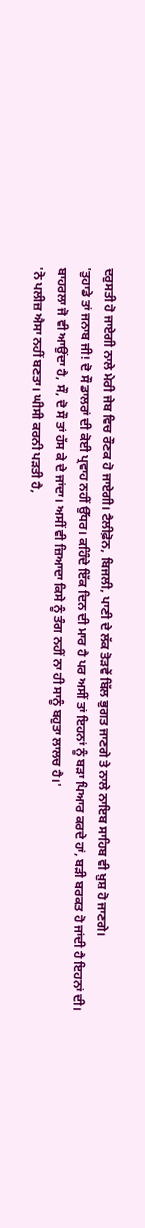ਦਰੁਸਤੀ ਹੋ ਜਾਏਗੀ ਨਾਲੇ ਮੇਰੀ ਜੇਬ ਵਿਚ ਰੌਣਕ ਹੋ ਜਾਏਗੀ। ਟੈਲੀਫ਼ੋਨ, ਬਿਜਲੀ, ਪਾਣੀ ਦੇ ਲੱਕ ਤੋੜਵੇਂ ਬਿੱਲ ਭੁਗਤ ਜਾਣਗੇ ਤੇ ਨਾਲੇ ਨਾਇਬ ਸਾਹਿਬ ਵੀ ਖ਼ੁਸ਼ ਹੋ ਜਾਣਗੇ।
'ਤੁਹਾਡੇ ਤਾਂ ਜਨਾਬ ਜੀ! ਦੋ ਸੌ ਡਾਲਰਾਂ ਦੀ ਕੋਈ ਪ੍ਰਵਾਹ ਨਹੀਂ ਉੱਧਰ। ਕਹਿੰਦੇ ਇੱਕ ਦਿਨ ਦੀ ਮਾਰ ਹੈ ਪਰ ਅਸੀਂ ਤਾਂ ਇਹਨਾਂ ਨੂੰ ਬੜਾ ਪਿਆਰ ਕਰਦੇ ਹਾਂ, ਬੜੀ ਬਰਕਤ ਹੋ ਜਾਂਦੀ ਹੈ ਇਹਨਾਂ ਦੀ। ਬਾਹਰਲਾ ਜੋ ਵੀ ਆਉਂਦਾ ਹੈ, ਸੌ, ਦੋ ਸੌ ਤਾਂ ਹੱਸ ਕੇ ਦੇ ਜਾਂਦਾ। ਅਸੀਂ ਵੀ ਜ਼ਿਆਦਾ ਕਿਸੇ ਨੂੰ ਤੰਗ ਨਹੀਂ ਨਾ ਹੀ ਸਾਨੂੰ ਬਹੁਤਾ ਲਾਲਚ ਹੈ।'
'ਨੋ ਪਲੀਜ਼ ਐਸਾ ਨਹੀਂ ਬਣਤਾ। ਘੀਸੀ ਕਰਨੀ ਪੜਤੀ ਹੈ,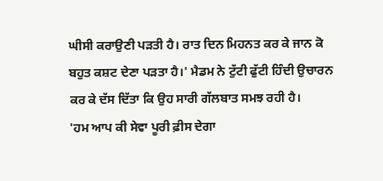ਘੀਸੀ ਕਰਾਉਣੀ ਪੜਤੀ ਹੈ। ਰਾਤ ਦਿਨ ਮਿਹਨਤ ਕਰ ਕੇ ਜਾਨ ਕੋ ਬਹੁਤ ਕਸ਼ਟ ਦੇਣਾ ਪੜਤਾ ਹੈ।' ਮੈਡਮ ਨੇ ਟੁੱਟੀ ਫੁੱਟੀ ਹਿੰਦੀ ਉਚਾਰਨ ਕਰ ਕੇ ਦੱਸ ਦਿੱਤਾ ਕਿ ਉਹ ਸਾਰੀ ਗੱਲਬਾਤ ਸਮਝ ਰਹੀ ਹੈ।
'ਹਮ ਆਪ ਕੀ ਸੇਵਾ ਪੂਰੀ ਫ਼ੀਸ ਦੇਗਾ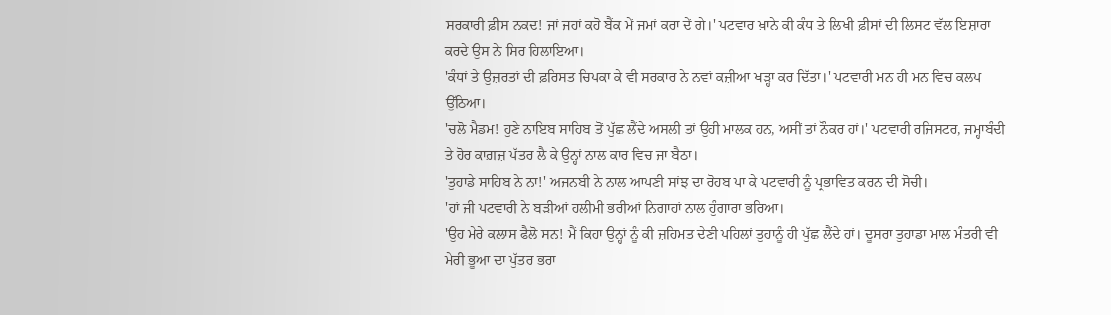ਸਰਕਾਰੀ ਫ਼ੀਸ ਨਕਦ! ਜਾਂ ਜਹਾਂ ਕਹੋ ਬੈਂਕ ਮੇਂ ਜਮਾਂ ਕਰਾ ਦੇਂ ਗੇ।' ਪਟਵਾਰ ਖ਼ਾਨੇ ਕੀ ਕੰਧ ਤੇ ਲਿਖੀ ਫ਼ੀਸਾਂ ਦੀ ਲਿਸਟ ਵੱਲ ਇਸ਼ਾਰਾ ਕਰਦੇ ਉਸ ਨੇ ਸਿਰ ਹਿਲਾਇਆ।
'ਕੰਧਾਂ ਤੇ ਉਜ਼ਰਤਾਂ ਦੀ ਫ਼ਰਿਸਤ ਚਿਪਕਾ ਕੇ ਵੀ ਸਰਕਾਰ ਨੇ ਨਵਾਂ ਕਜ਼ੀਆ ਖੜ੍ਹਾ ਕਰ ਦਿੱਤਾ।' ਪਟਵਾਰੀ ਮਨ ਹੀ ਮਨ ਵਿਚ ਕਲਪ ਉੱਠਿਆ।
'ਚਲੋ ਮੈਡਮ! ਹੁਣੇ ਨਾਇਬ ਸਾਹਿਬ ਤੋਂ ਪੁੱਛ ਲੈਂਦੇ ਅਸਲੀ ਤਾਂ ਉਹੀ ਮਾਲਕ ਹਨ, ਅਸੀਂ ਤਾਂ ਨੌਕਰ ਹਾਂ।' ਪਟਵਾਰੀ ਰਜਿਸਟਰ, ਜਮ੍ਹਾਬੰਦੀ ਤੇ ਹੋਰ ਕਾਗ਼ਜ਼ ਪੱਤਰ ਲੈ ਕੇ ਉਨ੍ਹਾਂ ਨਾਲ ਕਾਰ ਵਿਚ ਜਾ ਬੈਠਾ।
'ਤੁਹਾਡੇ ਸਾਹਿਬ ਨੇ ਨਾ!' ਅਜਨਬੀ ਨੇ ਨਾਲ ਆਪਣੀ ਸਾਂਝ ਦਾ ਰੋਹਬ ਪਾ ਕੇ ਪਟਵਾਰੀ ਨੂੰ ਪ੍ਰਭਾਵਿਤ ਕਰਨ ਦੀ ਸੋਚੀ।
'ਹਾਂ ਜੀ ਪਟਵਾਰੀ ਨੇ ਬੜੀਆਂ ਹਲੀਮੀ ਭਰੀਆਂ ਨਿਗਾਹਾਂ ਨਾਲ ਹੁੰਗਾਰਾ ਭਰਿਆ।
'ਉਹ ਮੇਰੇ ਕਲਾਸ ਫੈਲੋ ਸਨ! ਮੈਂ ਕਿਹਾ ਉਨ੍ਹਾਂ ਨੂੰ ਕੀ ਜ਼ਹਿਮਤ ਦੇਣੀ ਪਹਿਲਾਂ ਤੁਹਾਨੂੰ ਹੀ ਪੁੱਛ ਲੈਂਦੇ ਹਾਂ। ਦੂਸਰਾ ਤੁਹਾਡਾ ਮਾਲ ਮੰਤਰੀ ਵੀ ਮੇਰੀ ਭੂਆ ਦਾ ਪੁੱਤਰ ਭਰਾ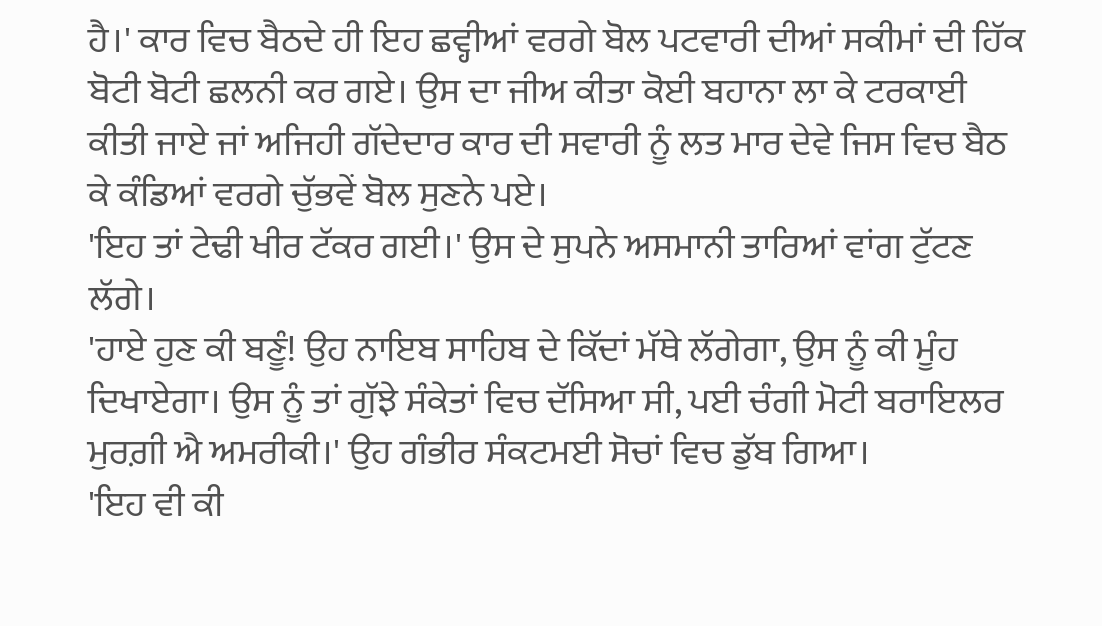ਹੈ।' ਕਾਰ ਵਿਚ ਬੈਠਦੇ ਹੀ ਇਹ ਛਵ੍ਹੀਆਂ ਵਰਗੇ ਬੋਲ ਪਟਵਾਰੀ ਦੀਆਂ ਸਕੀਮਾਂ ਦੀ ਹਿੱਕ ਬੋਟੀ ਬੋਟੀ ਛਲਨੀ ਕਰ ਗਏ। ਉਸ ਦਾ ਜੀਅ ਕੀਤਾ ਕੋਈ ਬਹਾਨਾ ਲਾ ਕੇ ਟਰਕਾਈ ਕੀਤੀ ਜਾਏ ਜਾਂ ਅਜਿਹੀ ਗੱਦੇਦਾਰ ਕਾਰ ਦੀ ਸਵਾਰੀ ਨੂੰ ਲਤ ਮਾਰ ਦੇਵੇ ਜਿਸ ਵਿਚ ਬੈਠ ਕੇ ਕੰਡਿਆਂ ਵਰਗੇ ਚੁੱਭਵੇਂ ਬੋਲ ਸੁਣਨੇ ਪਏ।
'ਇਹ ਤਾਂ ਟੇਢੀ ਖੀਰ ਟੱਕਰ ਗਈ।' ਉਸ ਦੇ ਸੁਪਨੇ ਅਸਮਾਨੀ ਤਾਰਿਆਂ ਵਾਂਗ ਟੁੱਟਣ ਲੱਗੇ।
'ਹਾਏ ਹੁਣ ਕੀ ਬਣੂੰ! ਉਹ ਨਾਇਬ ਸਾਹਿਬ ਦੇ ਕਿੱਦਾਂ ਮੱਥੇ ਲੱਗੇਗਾ, ਉਸ ਨੂੰ ਕੀ ਮੂੰਹ ਦਿਖਾਏਗਾ। ਉਸ ਨੂੰ ਤਾਂ ਗੁੱਝੇ ਸੰਕੇਤਾਂ ਵਿਚ ਦੱਸਿਆ ਸੀ, ਪਈ ਚੰਗੀ ਮੋਟੀ ਬਰਾਇਲਰ ਮੁਰਗ਼ੀ ਐ ਅਮਰੀਕੀ।' ਉਹ ਗੰਭੀਰ ਸੰਕਟਮਈ ਸੋਚਾਂ ਵਿਚ ਡੁੱਬ ਗਿਆ।
'ਇਹ ਵੀ ਕੀ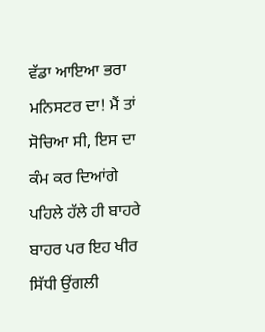ਵੱਡਾ ਆਇਆ ਭਰਾ ਮਨਿਸਟਰ ਦਾ! ਮੈਂ ਤਾਂ ਸੋਚਿਆ ਸੀ, ਇਸ ਦਾ ਕੰਮ ਕਰ ਦਿਆਂਗੇ ਪਹਿਲੇ ਹੱਲੇ ਹੀ ਬਾਹਰੇ ਬਾਹਰ ਪਰ ਇਹ ਖੀਰ ਸਿੱਧੀ ਉਂਗਲੀ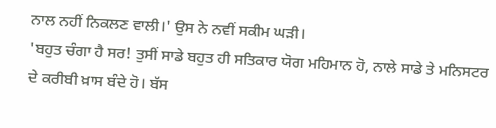ਨਾਲ ਨਹੀਂ ਨਿਕਲਣ ਵਾਲੀ।' ਉਸ ਨੇ ਨਵੀਂ ਸਕੀਮ ਘੜੀ।
'ਬਹੁਤ ਚੰਗਾ ਹੈ ਸਰ! ਤੁਸੀਂ ਸਾਡੇ ਬਹੁਤ ਹੀ ਸਤਿਕਾਰ ਯੋਗ ਮਹਿਮਾਨ ਹੋ, ਨਾਲੇ ਸਾਡੇ ਤੇ ਮਨਿਸਟਰ ਦੇ ਕਰੀਬੀ ਖ਼ਾਸ ਬੰਦੇ ਹੋ। ਬੱਸ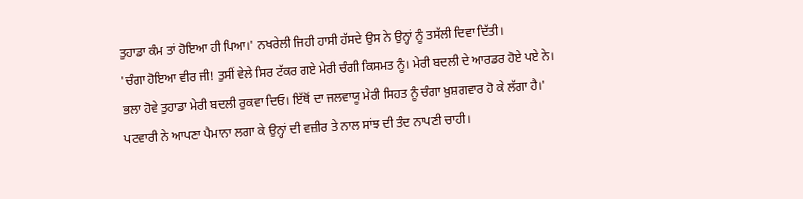ਤੁਹਾਡਾ ਕੰਮ ਤਾਂ ਹੋਇਆ ਹੀ ਪਿਆ।' ਨਖਰੇਲੀ ਜਿਹੀ ਹਾਸੀ ਹੱਸਦੇ ਉਸ ਨੇ ਉਨ੍ਹਾਂ ਨੂੰ ਤਸੱਲੀ ਦਿਵਾ ਦਿੱਤੀ।
'ਚੰਗਾ ਹੋਇਆ ਵੀਰ ਜੀ! ਤੁਸੀਂ ਵੇਲੇ ਸਿਰ ਟੱਕਰ ਗਏ ਮੇਰੀ ਚੰਗੀ ਕਿਸਮਤ ਨੂੰ। ਮੇਰੀ ਬਦਲੀ ਦੇ ਆਰਡਰ ਹੋਏ ਪਏ ਨੇ। ਭਲਾ ਹੋਵੇ ਤੁਹਾਡਾ ਮੇਰੀ ਬਦਲੀ ਰੁਕਵਾ ਦਿਓ। ਇੱਥੋਂ ਦਾ ਜਲਵਾਯੂ ਮੇਰੀ ਸਿਹਤ ਨੂੰ ਚੰਗਾ ਖ਼ੁਸ਼ਗਵਾਰ ਹੋ ਕੇ ਲੱਗਾ ਹੈ।' ਪਟਵਾਰੀ ਨੇ ਆਪਣਾ ਪੈਮਾਨਾ ਲਗਾ ਕੇ ਉਨ੍ਹਾਂ ਦੀ ਵਜ਼ੀਰ ਤੇ ਨਾਲ ਸਾਂਝ ਦੀ ਤੰਦ ਨਾਪਣੀ ਚਾਹੀ।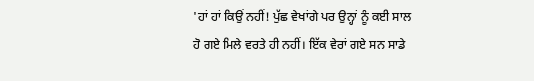'ਹਾਂ ਹਾਂ ਕਿਉਂ ਨਹੀਂ! ਪੁੱਛ ਵੇਖਾਂਗੇ ਪਰ ਉਨ੍ਹਾਂ ਨੂੰ ਕਈ ਸਾਲ ਹੋ ਗਏ ਮਿਲੇ ਵਰਤੇ ਹੀ ਨਹੀਂ। ਇੱਕ ਵੇਰਾਂ ਗਏ ਸਨ ਸਾਡੇ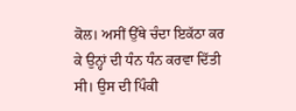ਕੋਲ। ਅਸੀਂ ਉੱਥੇ ਚੰਦਾ ਇਕੱਠਾ ਕਰ ਕੇ ਉਨ੍ਹਾਂ ਦੀ ਧੰਨ ਧੰਨ ਕਰਵਾ ਦਿੱਤੀ ਸੀ। ਉਸ ਦੀ ਪਿੰਕੀ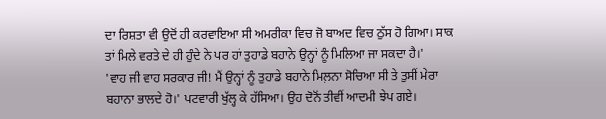ਦਾ ਰਿਸ਼ਤਾ ਵੀ ਉਦੋਂ ਹੀ ਕਰਵਾਇਆ ਸੀ ਅਮਰੀਕਾ ਵਿਚ ਜੋ ਬਾਅਦ ਵਿਚ ਠੁੱਸ ਹੋ ਗਿਆ। ਸਾਕ ਤਾਂ ਮਿਲੇ ਵਰਤੇ ਦੇ ਹੀ ਹੁੰਦੇ ਨੇ ਪਰ ਹਾਂ ਤੁਹਾਡੇ ਬਹਾਨੇ ਉਨ੍ਹਾਂ ਨੂੰ ਮਿਲਿਆ ਜਾ ਸਕਦਾ ਹੈ।'
'ਵਾਹ ਜੀ ਵਾਹ ਸਰਕਾਰ ਜੀ! ਮੈਂ ਉਨ੍ਹਾਂ ਨੂੰ ਤੁਹਾਡੇ ਬਹਾਨੇ ਮਿਲ਼ਨਾ ਸੋਚਿਆ ਸੀ ਤੇ ਤੁਸੀਂ ਮੇਰਾ ਬਹਾਨਾ ਭਾਲਦੇ ਹੋ।' ਪਟਵਾਰੀ ਖੁੱਲ੍ਹ ਕੇ ਹੱਸਿਆ। ਉਹ ਦੋਨੋਂ ਤੀਵੀਂ ਆਦਮੀ ਝੇਪ ਗਏ।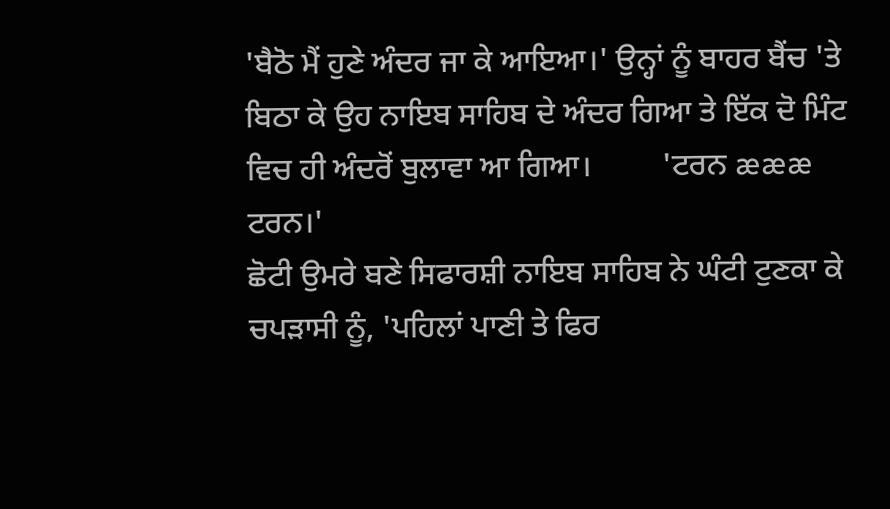'ਬੈਠੋ ਮੈਂ ਹੁਣੇ ਅੰਦਰ ਜਾ ਕੇ ਆਇਆ।' ਉਨ੍ਹਾਂ ਨੂੰ ਬਾਹਰ ਬੈਂਚ 'ਤੇ ਬਿਠਾ ਕੇ ਉਹ ਨਾਇਬ ਸਾਹਿਬ ਦੇ ਅੰਦਰ ਗਿਆ ਤੇ ਇੱਕ ਦੋ ਮਿੰਟ ਵਿਚ ਹੀ ਅੰਦਰੋਂ ਬੁਲਾਵਾ ਆ ਗਿਆ।         'ਟਰਨ æææ ਟਰਨ।'
ਛੋਟੀ ਉਮਰੇ ਬਣੇ ਸਿਫਾਰਸ਼ੀ ਨਾਇਬ ਸਾਹਿਬ ਨੇ ਘੰਟੀ ਟੁਣਕਾ ਕੇ ਚਪੜਾਸੀ ਨੂੰ, 'ਪਹਿਲਾਂ ਪਾਣੀ ਤੇ ਫਿਰ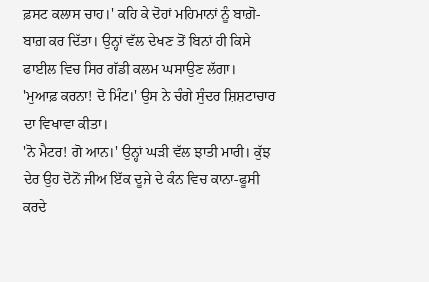ਫ਼ਸਟ ਕਲਾਸ ਚਾਹ।' ਕਹਿ ਕੇ ਦੋਹਾਂ ਮਹਿਮਾਨਾਂ ਨੂੰ ਬਾਗ਼ੋ-ਬਾਗ਼ ਕਰ ਦਿੱਤਾ। ਉਨ੍ਹਾਂ ਵੱਲ ਦੇਖਣ ਤੋਂ ਬਿਨਾਂ ਹੀ ਕਿਸੇ ਫਾਈਲ ਵਿਚ ਸਿਰ ਗੱਡੀ ਕਲਮ ਘਸਾਉਣ ਲੱਗਾ।
'ਮੁਆਫ਼ ਕਰਨਾ! ਦੋ ਮਿੰਟ।' ਉਸ ਨੇ ਚੰਗੇ ਸੁੰਦਰ ਸ਼ਿਸ਼ਟਾਚਾਰ ਦਾ ਵਿਖਾਵਾ ਕੀਤਾ।
'ਨੋ ਮੈਟਰ! ਗੋ ਆਨ।' ਉਨ੍ਹਾਂ ਘੜੀ ਵੱਲ ਝਾਤੀ ਮਾਰੀ। ਕੁੱਝ ਦੇਰ ਉਹ ਦੋਨੋਂ ਜੀਅ ਇੱਕ ਦੂਜੇ ਦੇ ਕੰਨ ਵਿਚ ਕਾਨਾ-ਫੂਸੀ ਕਰਦੇ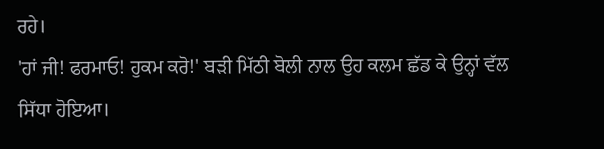ਰਹੇ।
'ਹਾਂ ਜੀ! ਫਰਮਾਓ! ਹੁਕਮ ਕਰੋ!' ਬੜੀ ਮਿੱਠੀ ਬੋਲੀ ਨਾਲ ਉਹ ਕਲਮ ਛੱਡ ਕੇ ਉਨ੍ਹਾਂ ਵੱਲ ਸਿੱਧਾ ਹੋਇਆ।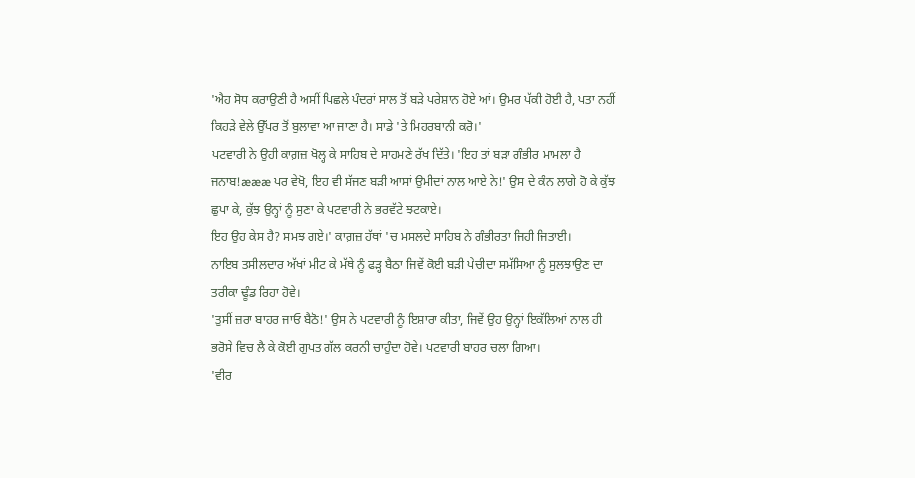'ਐਹ ਸੋਧ ਕਰਾਉਣੀ ਹੈ ਅਸੀਂ ਪਿਛਲੇ ਪੰਦਰਾਂ ਸਾਲ ਤੋਂ ਬੜੇ ਪਰੇਸ਼ਾਨ ਹੋਏ ਆਂ। ਉਮਰ ਪੱਕੀ ਹੋਈ ਹੈ, ਪਤਾ ਨਹੀਂ ਕਿਹੜੇ ਵੇਲੇ ਉੱਪਰ ਤੋਂ ਬੁਲਾਵਾ ਆ ਜਾਣਾ ਹੈ। ਸਾਡੇ 'ਤੇ ਮਿਹਰਬਾਨੀ ਕਰੋ।'
ਪਟਵਾਰੀ ਨੇ ਉਹੀ ਕਾਗ਼ਜ਼ ਖੋਲ੍ਹ ਕੇ ਸਾਹਿਬ ਦੇ ਸਾਹਮਣੇ ਰੱਖ ਦਿੱਤੇ। 'ਇਹ ਤਾਂ ਬੜਾ ਗੰਭੀਰ ਮਾਮਲਾ ਹੈ ਜਨਾਬ!æææ ਪਰ ਵੇਖੋ, ਇਹ ਵੀ ਸੱਜਣ ਬੜੀ ਆਸਾਂ ਉਮੀਦਾਂ ਨਾਲ ਆਏ ਨੇ!' ਉਸ ਦੇ ਕੰਨ ਲਾਗੇ ਹੋ ਕੇ ਕੁੱਝ ਛੁਪਾ ਕੇ, ਕੁੱਝ ਉਨ੍ਹਾਂ ਨੂੰ ਸੁਣਾ ਕੇ ਪਟਵਾਰੀ ਨੇ ਭਰਵੱਟੇ ਝਟਕਾਏ।
ਇਹ ਉਹ ਕੇਸ ਹੈ? ਸਮਝ ਗਏ।' ਕਾਗ਼ਜ਼ ਹੱਥਾਂ 'ਚ ਮਸਲਦੇ ਸਾਹਿਬ ਨੇ ਗੰਭੀਰਤਾ ਜਿਹੀ ਜਿਤਾਈ।
ਨਾਇਬ ਤਸੀਲਦਾਰ ਅੱਖਾਂ ਮੀਟ ਕੇ ਮੱਥੇ ਨੂੰ ਫੜ੍ਹ ਬੈਠਾ ਜਿਵੇਂ ਕੋਈ ਬੜੀ ਪੇਚੀਦਾ ਸਮੱਸਿਆ ਨੂੰ ਸੁਲਝਾਉਣ ਦਾ ਤਰੀਕਾ ਢੂੰਡ ਰਿਹਾ ਹੋਵੇ।
'ਤੁਸੀਂ ਜ਼ਰਾ ਬਾਹਰ ਜਾਓ ਬੈਠੋ!' ਉਸ ਨੇ ਪਟਵਾਰੀ ਨੂੰ ਇਸ਼ਾਰਾ ਕੀਤਾ, ਜਿਵੇਂ ਉਹ ਉਨ੍ਹਾਂ ਇਕੱਲਿਆਂ ਨਾਲ ਹੀ ਭਰੋਸੇ ਵਿਚ ਲੈ ਕੇ ਕੋਈ ਗੁਪਤ ਗੱਲ ਕਰਨੀ ਚਾਹੁੰਦਾ ਹੋਵੇ। ਪਟਵਾਰੀ ਬਾਹਰ ਚਲਾ ਗਿਆ।
'ਵੀਰ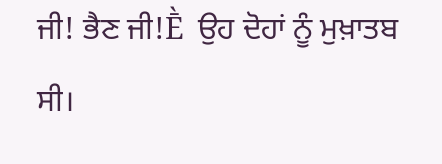ਜੀ! ਭੈਣ ਜੀ!Ḕ  ਉਹ ਦੋਹਾਂ ਨੂੰ ਮੁਖ਼ਾਤਬ ਸੀ।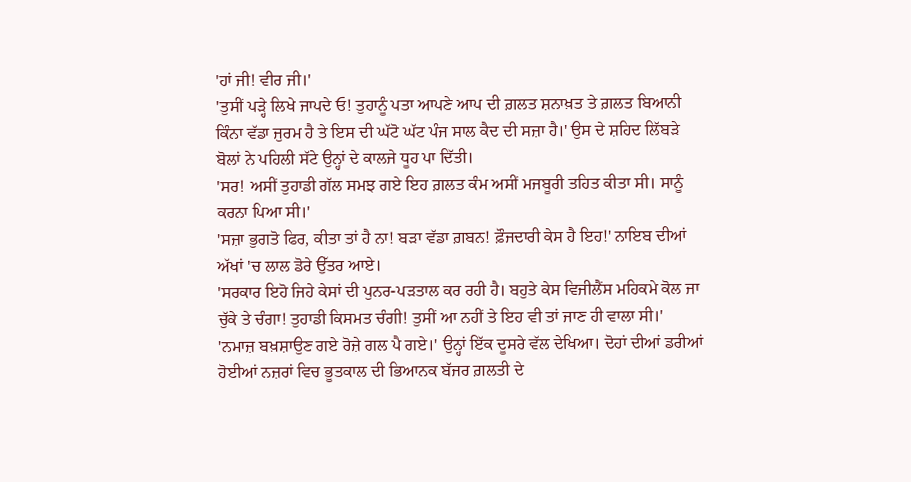'ਹਾਂ ਜੀ! ਵੀਰ ਜੀ।'
'ਤੁਸੀਂ ਪੜ੍ਹੇ ਲਿਖੇ ਜਾਪਦੇ ਓ! ਤੁਹਾਨੂੰ ਪਤਾ ਆਪਣੇ ਆਪ ਦੀ ਗ਼ਲਤ ਸ਼ਨਾਖ਼ਤ ਤੇ ਗ਼ਲਤ ਬਿਆਨੀ ਕਿੰਨਾ ਵੱਡਾ ਜੁਰਮ ਹੈ ਤੇ ਇਸ ਦੀ ਘੱਟੋ ਘੱਟ ਪੰਜ ਸਾਲ ਕੈਦ ਦੀ ਸਜ਼ਾ ਹੈ।' ਉਸ ਦੇ ਸ਼ਹਿਦ ਲਿੱਬੜੇ ਬੋਲਾਂ ਨੇ ਪਹਿਲੀ ਸੱਟੇ ਉਨ੍ਹਾਂ ਦੇ ਕਾਲਜੇ ਧੂਹ ਪਾ ਦਿੱਤੀ।
'ਸਰ! ਅਸੀਂ ਤੁਹਾਡੀ ਗੱਲ ਸਮਝ ਗਏ ਇਹ ਗ਼ਲਤ ਕੰਮ ਅਸੀਂ ਮਜਬੂਰੀ ਤਹਿਤ ਕੀਤਾ ਸੀ। ਸਾਨੂੰ ਕਰਨਾ ਪਿਆ ਸੀ।'
'ਸਜ਼ਾ ਭੁਗਤੋ ਫਿਰ, ਕੀਤਾ ਤਾਂ ਹੈ ਨਾ! ਬੜਾ ਵੱਡਾ ਗ਼ਬਨ! ਫ਼ੌਜਦਾਰੀ ਕੇਸ ਹੈ ਇਹ!' ਨਾਇਬ ਦੀਆਂ ਅੱਖਾਂ 'ਚ ਲਾਲ ਡੋਰੇ ਉੱਤਰ ਆਏ।
'ਸਰਕਾਰ ਇਹੋ ਜਿਹੇ ਕੇਸਾਂ ਦੀ ਪੁਨਰ-ਪੜਤਾਲ ਕਰ ਰਹੀ ਹੈ। ਬਹੁਤੇ ਕੇਸ ਵਿਜੀਲੈਂਸ ਮਹਿਕਮੇ ਕੋਲ ਜਾ ਚੁੱਕੇ ਤੇ ਚੰਗਾ! ਤੁਹਾਡੀ ਕਿਸਮਤ ਚੰਗੀ! ਤੁਸੀਂ ਆ ਨਹੀਂ ਤੇ ਇਹ ਵੀ ਤਾਂ ਜਾਣ ਹੀ ਵਾਲਾ ਸੀ।'
'ਨਮਾਜ਼ ਬਖ਼ਸ਼ਾਉਣ ਗਏ ਰੋਜ਼ੇ ਗਲ ਪੈ ਗਏ।' ਉਨ੍ਹਾਂ ਇੱਕ ਦੂਸਰੇ ਵੱਲ ਦੇਖਿਆ। ਦੋਹਾਂ ਦੀਆਂ ਡਰੀਆਂ ਹੋਈਆਂ ਨਜ਼ਰਾਂ ਵਿਚ ਭੂਤਕਾਲ ਦੀ ਭਿਆਨਕ ਬੱਜਰ ਗ਼ਲਤੀ ਦੇ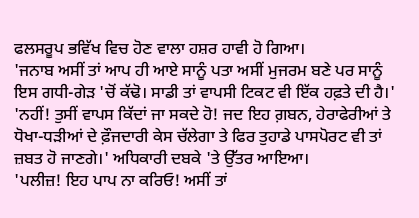ਫਲਸਰੂਪ ਭਵਿੱਖ ਵਿਚ ਹੋਣ ਵਾਲਾ ਹਸ਼ਰ ਹਾਵੀ ਹੋ ਗਿਆ।
'ਜਨਾਬ ਅਸੀਂ ਤਾਂ ਆਪ ਹੀ ਆਏ ਸਾਨੂੰ ਪਤਾ ਅਸੀਂ ਮੁਜਰਮ ਬਣੇ ਪਰ ਸਾਨੂੰ ਇਸ ਗਧੀ-ਗੇੜ 'ਚੋਂ ਕੱਢੋ। ਸਾਡੀ ਤਾਂ ਵਾਪਸੀ ਟਿਕਟ ਵੀ ਇੱਕ ਹਫ਼ਤੇ ਦੀ ਹੈ।'
'ਨਹੀਂ! ਤੁਸੀਂ ਵਾਪਸ ਕਿੱਦਾਂ ਜਾ ਸਕਦੇ ਹੋ! ਜਦ ਇਹ ਗ਼ਬਨ, ਹੇਰਾਫੇਰੀਆਂ ਤੇ ਧੋਖਾ-ਧੜੀਆਂ ਦੇ ਫ਼ੌਜਦਾਰੀ ਕੇਸ ਚੱਲੇਗਾ ਤੇ ਫਿਰ ਤੁਹਾਡੇ ਪਾਸਪੋਰਟ ਵੀ ਤਾਂ ਜ਼ਬਤ ਹੋ ਜਾਣਗੇ।' ਅਧਿਕਾਰੀ ਦਬਕੇ 'ਤੇ ਉੱਤਰ ਆਇਆ।
'ਪਲੀਜ਼! ਇਹ ਪਾਪ ਨਾ ਕਰਿਓ! ਅਸੀਂ ਤਾਂ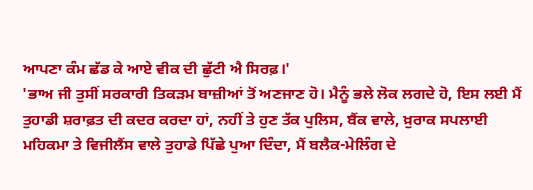ਆਪਣਾ ਕੰਮ ਛੱਡ ਕੇ ਆਏ ਵੀਕ ਦੀ ਛੁੱਟੀ ਐ ਸਿਰਫ਼।'
'ਭਾਅ ਜੀ ਤੁਸੀਂ ਸਰਕਾਰੀ ਤਿਕੜਮ ਬਾਜ਼ੀਆਂ ਤੋਂ ਅਣਜਾਣ ਹੋ। ਮੈਨੂੰ ਭਲੇ ਲੋਕ ਲਗਦੇ ਹੋ, ਇਸ ਲਈ ਮੈਂ ਤੁਹਾਡੀ ਸ਼ਰਾਫ਼ਤ ਦੀ ਕਦਰ ਕਰਦਾ ਹਾਂ, ਨਹੀਂ ਤੇ ਹੁਣ ਤੱਕ ਪੁਲਿਸ, ਬੈਂਕ ਵਾਲੇ, ਖ਼ੁਰਾਕ ਸਪਲਾਈ ਮਹਿਕਮਾ ਤੇ ਵਿਜੀਲੈਂਸ ਵਾਲੇ ਤੁਹਾਡੇ ਪਿੱਛੇ ਪੁਆ ਦਿੰਦਾ, ਮੈਂ ਬਲੈਕ-ਮੇਲਿੰਗ ਦੇ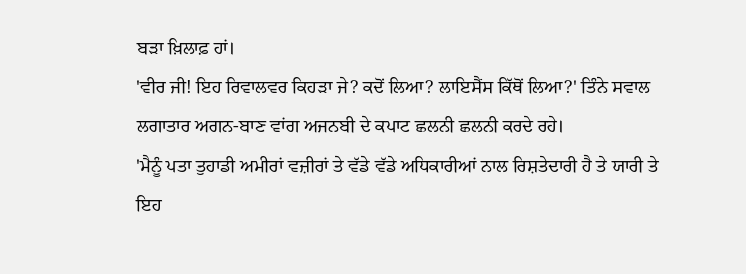ਬੜਾ ਖ਼ਿਲਾਫ਼ ਹਾਂ।
'ਵੀਰ ਜੀ! ਇਹ ਰਿਵਾਲਵਰ ਕਿਹੜਾ ਜੇ? ਕਦੋਂ ਲਿਆ? ਲਾਇਸੈਂਸ ਕਿੱਥੋਂ ਲਿਆ?' ਤਿੰਨੇ ਸਵਾਲ ਲਗਾਤਾਰ ਅਗਨ-ਬਾਣ ਵਾਂਗ ਅਜਨਬੀ ਦੇ ਕਪਾਟ ਛਲਨੀ ਛਲਨੀ ਕਰਦੇ ਰਹੇ।
'ਮੈਨੂੰ ਪਤਾ ਤੁਹਾਡੀ ਅਮੀਰਾਂ ਵਜ਼ੀਰਾਂ ਤੇ ਵੱਡੇ ਵੱਡੇ ਅਧਿਕਾਰੀਆਂ ਨਾਲ ਰਿਸ਼ਤੇਦਾਰੀ ਹੈ ਤੇ ਯਾਰੀ ਤੇ ਇਹ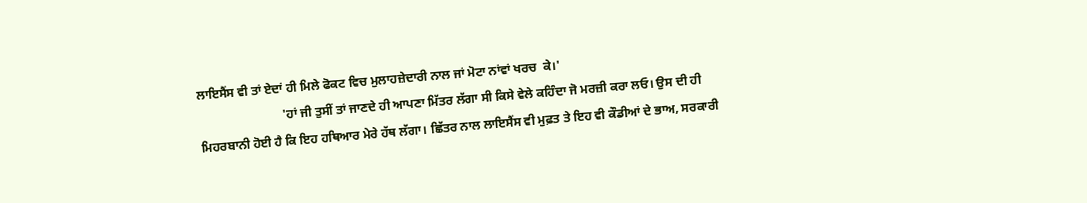ਲਾਇਸੈਂਸ ਵੀ ਤਾਂ ਏਦਾਂ ਹੀ ਮਿਲੇ ਫੋਕਟ ਵਿਚ ਮੁਲਾਹਜ਼ੇਦਾਰੀ ਨਾਲ ਜਾਂ ਮੋਟਾ ਨਾਂਵਾਂ ਖਰਚ  ਕੇ।'
                           'ਹਾਂ ਜੀ ਤੁਸੀਂ ਤਾਂ ਜਾਣਦੇ ਹੀ ਆਪਣਾ ਮਿੱਤਰ ਲੱਗਾ ਸੀ ਕਿਸੇ ਵੇਲੇ ਕਹਿੰਦਾ ਜੋ ਮਰਜ਼ੀ ਕਰਾ ਲਓ। ਉਸ ਦੀ ਹੀ ਮਿਹਰਬਾਨੀ ਹੋਈ ਹੈ ਕਿ ਇਹ ਹਥਿਆਰ ਮੇਰੇ ਹੱਥ ਲੱਗਾ। ਛਿੱਤਰ ਨਾਲ ਲਾਇਸੈਂਸ ਵੀ ਮੁਫ਼ਤ ਤੇ ਇਹ ਵੀ ਕੌਡੀਆਂ ਦੇ ਭਾਅ, ਸਰਕਾਰੀ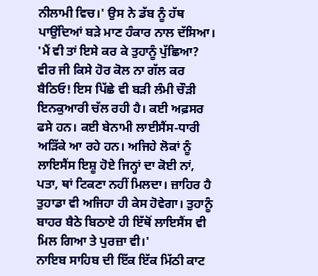ਨੀਲਾਮੀ ਵਿਚ।' ਉਸ ਨੇ ਡੱਬ ਨੂੰ ਹੱਥ ਪਾਉਂਦਿਆਂ ਬੜੇ ਮਾਣ ਹੰਕਾਰ ਨਾਲ ਦੱਸਿਆ।
'ਮੈਂ ਵੀ ਤਾਂ ਇਸੇ ਕਰ ਕੇ ਤੁਹਾਨੂੰ ਪੁੱਛਿਆ? ਵੀਰ ਜੀ ਕਿਸੇ ਹੋਰ ਕੋਲ ਨਾ ਗੱਲ ਕਰ ਬੈਠਿਓ! ਇਸ ਪਿੱਛੇ ਵੀ ਬੜੀ ਲੰਮੀ ਚੌੜੀ ਇਨਕੁਆਰੀ ਚੱਲ ਰਹੀ ਹੈ। ਕਈ ਅਫ਼ਸਰ ਫਸੇ ਹਨ। ਕਈ ਬੇਨਾਮੀ ਲਾਈਸੈਂਸ-ਧਾਰੀ ਅੜਿੱਕੇ ਆ ਰਹੇ ਹਨ। ਅਜਿਹੇ ਲੋਕਾਂ ਨੂੰ ਲਾਇਸੈਂਸ ਇਸ਼ੂ ਹੋਏ ਜਿਨ੍ਹਾਂ ਦਾ ਕੋਈ ਨਾਂ, ਪਤਾ, ਥਾਂ ਟਿਕਣਾ ਨਹੀਂ ਮਿਲਦਾ। ਜ਼ਾਹਿਰ ਹੈ ਤੁਹਾਡਾ ਵੀ ਅਜਿਹਾ ਹੀ ਕੇਸ ਹੋਵੇਗਾ। ਤੁਹਾਨੂੰ ਬਾਹਰ ਬੈਠੇ ਬਿਠਾਏ ਹੀ ਇੱਥੋਂ ਲਾਇਸੈਂਸ ਵੀ ਮਿਲ ਗਿਆ ਤੇ ਪੁਰਜ਼ਾ ਵੀ।'
ਨਾਇਬ ਸਾਹਿਬ ਦੀ ਇੱਕ ਇੱਕ ਮਿੱਠੀ ਕਾਟ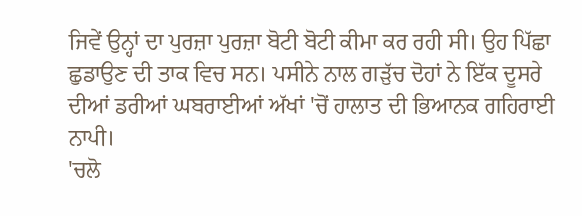ਜਿਵੇਂ ਉਨ੍ਹਾਂ ਦਾ ਪੁਰਜ਼ਾ ਪੁਰਜ਼ਾ ਬੋਟੀ ਬੋਟੀ ਕੀਮਾ ਕਰ ਰਹੀ ਸੀ। ਉਹ ਪਿੱਛਾ ਛੁਡਾਉਣ ਦੀ ਤਾਕ ਵਿਚ ਸਨ। ਪਸੀਨੇ ਨਾਲ ਗੜੁੱਚ ਦੋਹਾਂ ਨੇ ਇੱਕ ਦੂਸਰੇ ਦੀਆਂ ਡਰੀਆਂ ਘਬਰਾਈਆਂ ਅੱਖਾਂ 'ਚੋਂ ਹਾਲਾਤ ਦੀ ਭਿਆਨਕ ਗਹਿਰਾਈ ਨਾਪੀ।
'ਚਲੋ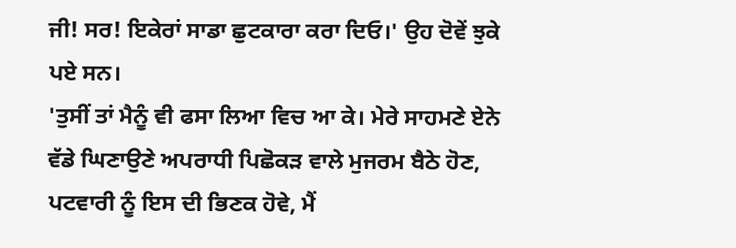ਜੀ! ਸਰ! ਇਕੇਰਾਂ ਸਾਡਾ ਛੁਟਕਾਰਾ ਕਰਾ ਦਿਓ।' ਉਹ ਦੋਵੇਂ ਝੁਕੇ ਪਏ ਸਨ।
'ਤੁਸੀਂ ਤਾਂ ਮੈਨੂੰ ਵੀ ਫਸਾ ਲਿਆ ਵਿਚ ਆ ਕੇ। ਮੇਰੇ ਸਾਹਮਣੇ ਏਨੇ ਵੱਡੇ ਘਿਣਾਉਣੇ ਅਪਰਾਧੀ ਪਿਛੋਕੜ ਵਾਲੇ ਮੁਜਰਮ ਬੈਠੇ ਹੋਣ, ਪਟਵਾਰੀ ਨੂੰ ਇਸ ਦੀ ਭਿਣਕ ਹੋਵੇ, ਮੈਂ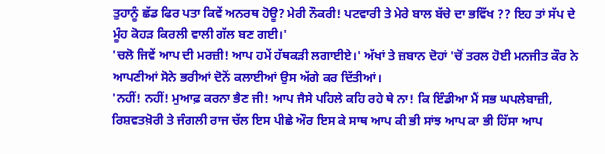ਤੁਹਾਨੂੰ ਛੱਡ ਫਿਰ ਪਤਾ ਕਿਵੇਂ ਅਨਰਥ ਹੋਊ? ਮੇਰੀ ਨੌਕਰੀ! ਪਟਵਾਰੀ ਤੇ ਮੇਰੇ ਬਾਲ ਬੱਚੇ ਦਾ ਭਵਿੱਖ ?? ਇਹ ਤਾਂ ਸੱਪ ਦੇ ਮੂੰਹ ਕੋਹੜ ਕਿਰਲੀ ਵਾਲੀ ਗੱਲ ਬਣ ਗਈ।'
'ਚਲੋ ਜਿਵੇਂ ਆਪ ਦੀ ਮਰਜ਼ੀ! ਆਪ ਹਮੇਂ ਹੱਥਕੜੀ ਲਗਾਈਏ।' ਅੱਖਾਂ ਤੇ ਜ਼ਬਾਨ ਦੋਹਾਂ 'ਚੋਂ ਤਰਲ ਹੋਈ ਮਨਜੀਤ ਕੌਰ ਨੇ ਆਪਣੀਆਂ ਸੋਨੇ ਭਰੀਆਂ ਦੋਨੋਂ ਕਲਾਈਆਂ ਉਸ ਅੱਗੇ ਕਰ ਦਿੱਤੀਆਂ।
'ਨਹੀਂ! ਨਹੀਂ! ਮੁਆਫ਼ ਕਰਨਾ ਭੈਣ ਜੀ! ਆਪ ਜੈਸੇ ਪਹਿਲੇ ਕਹਿ ਰਹੇ ਥੇ ਨਾ! ਕਿ ਇੰਡੀਆ ਮੈਂ ਸਭ ਘਪਲੇਬਾਜ਼ੀ, ਰਿਸ਼ਵਤਖ਼ੋਰੀ ਤੇ ਜੰਗਲੀ ਰਾਜ ਚੱਲ ਇਸ ਪੀਛੇ ਔਰ ਇਸ ਕੇ ਸਾਥ ਆਪ ਕੀ ਭੀ ਸਾਂਝ ਆਪ ਕਾ ਭੀ ਹਿੱਸਾ ਆਪ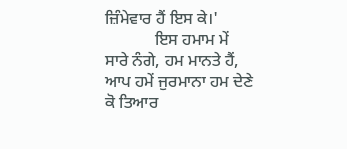ਜ਼ਿੰਮੇਵਾਰ ਹੈਂ ਇਸ ਕੇ।'
            ਇਸ ਹਮਾਮ ਮੇਂ ਸਾਰੇ ਨੰਗੇ, ਹਮ ਮਾਨਤੇ ਹੈਂ, ਆਪ ਹਮੇਂ ਜੁਰਮਾਨਾ ਹਮ ਦੇਣੇ ਕੋ ਤਿਆਰ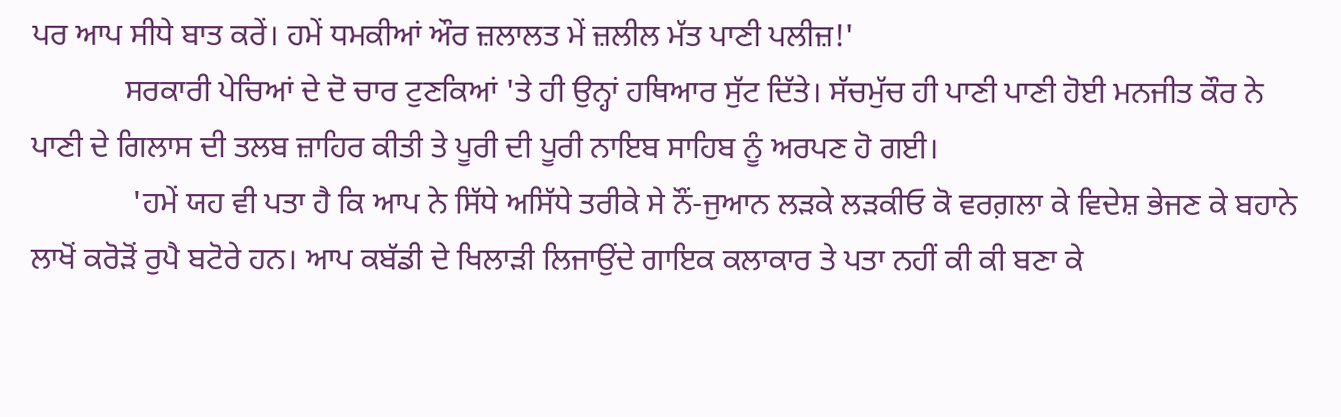ਪਰ ਆਪ ਸੀਧੇ ਬਾਤ ਕਰੇਂ। ਹਮੇਂ ਧਮਕੀਆਂ ਔਰ ਜ਼ਲਾਲਤ ਮੇਂ ਜ਼ਲੀਲ ਮੱਤ ਪਾਣੀ ਪਲੀਜ਼!'
            ਸਰਕਾਰੀ ਪੇਚਿਆਂ ਦੇ ਦੋ ਚਾਰ ਟੁਣਕਿਆਂ 'ਤੇ ਹੀ ਉਨ੍ਹਾਂ ਹਥਿਆਰ ਸੁੱਟ ਦਿੱਤੇ। ਸੱਚਮੁੱਚ ਹੀ ਪਾਣੀ ਪਾਣੀ ਹੋਈ ਮਨਜੀਤ ਕੌਰ ਨੇ ਪਾਣੀ ਦੇ ਗਿਲਾਸ ਦੀ ਤਲਬ ਜ਼ਾਹਿਰ ਕੀਤੀ ਤੇ ਪੂਰੀ ਦੀ ਪੂਰੀ ਨਾਇਬ ਸਾਹਿਬ ਨੂੰ ਅਰਪਣ ਹੋ ਗਈ।
             'ਹਮੇਂ ਯਹ ਵੀ ਪਤਾ ਹੈ ਕਿ ਆਪ ਨੇ ਸਿੱਧੇ ਅਸਿੱਧੇ ਤਰੀਕੇ ਸੇ ਨੌਂ-ਜੁਆਨ ਲੜਕੇ ਲੜਕੀਓ ਕੋ ਵਰਗ਼ਲਾ ਕੇ ਵਿਦੇਸ਼ ਭੇਜਣ ਕੇ ਬਹਾਨੇ ਲਾਖੋਂ ਕਰੋੜੋਂ ਰੁਪੈ ਬਟੋਰੇ ਹਨ। ਆਪ ਕਬੱਡੀ ਦੇ ਖਿਲਾੜੀ ਲਿਜਾਉਂਦੇ ਗਾਇਕ ਕਲਾਕਾਰ ਤੇ ਪਤਾ ਨਹੀਂ ਕੀ ਕੀ ਬਣਾ ਕੇ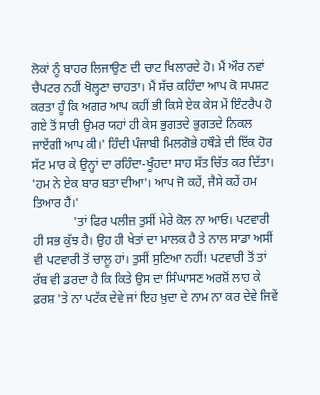ਲੋਕਾਂ ਨੂੰ ਬਾਹਰ ਲਿਜਾਉਣ ਦੀ ਚਾਟ ਖਿਲਾਰਦੇ ਹੋ। ਮੈਂ ਔਰ ਨਵਾਂ ਚੈਪਟਰ ਨਹੀਂ ਖੋਲ੍ਹਣਾ ਚਾਹਤਾ। ਮੈਂ ਸੱਚ ਕਹਿੰਦਾ ਆਪ ਕੋ ਸਪਸ਼ਟ ਕਰਤਾ ਹੂੰ ਕਿ ਅਗਰ ਆਪ ਕਹੀਂ ਭੀ ਕਿਸੇ ਏਕ ਕੇਸ ਮੇਂ ਇੰਟਰੈਪ ਹੋ ਗਏ ਤੋਂ ਸਾਰੀ ਉਮਰ ਯਹਾਂ ਹੀ ਕੇਸ ਭੁਗਤਦੇ ਭੁਗਤਦੇ ਨਿਕਲ ਜਾਏਂਗੀ ਆਪ ਕੀ।' ਹਿੰਦੀ ਪੰਜਾਬੀ ਮਿਲਗੋਭੇ ਹਥੌੜੇ ਦੀ ਇੱਕ ਹੋਰ ਸੱਟ ਮਾਰ ਕੇ ਉਨ੍ਹਾਂ ਦਾ ਰਹਿੰਦਾ-ਖੂੰਹਦਾ ਸਾਹ ਸੱਤ ਚਿੱਤ ਕਰ ਦਿੱਤਾ।
'ਹਮ ਨੇ ਏਕ ਬਾਰ ਬਤਾ ਦੀਆ'। ਆਪ ਜੋ ਕਹੇਂ, ਜੈਸੇ ਕਹੇਂ ਹਮ ਤਿਆਰ ਹੈਂ।'
             'ਤਾਂ ਫਿਰ ਪਲੀਜ਼ ਤੁਸੀਂ ਮੇਰੇ ਕੋਲ ਨਾ ਆਓ। ਪਟਵਾਰੀ ਹੀ ਸਭ ਕੁੱਝ ਹੈ। ਉਹ ਹੀ ਖੇਤਾਂ ਦਾ ਮਾਲਕ ਹੈ ਤੇ ਨਾਲ ਸਾਡਾ ਅਸੀਂ ਵੀ ਪਟਵਾਰੀ ਤੋਂ ਚਾਲੂ ਹਾਂ। ਤੁਸੀਂ ਸੁਣਿਆ ਨਹੀਂ! ਪਟਵਾਰੀ ਤੋਂ ਤਾਂ ਰੱਬ ਵੀ ਡਰਦਾ ਹੈ ਕਿ ਕਿਤੇ ਉਸ ਦਾ ਸਿੰਘਾਸਣ ਅਰਸ਼ੋਂ ਲਾਹ ਕੇ ਫ਼ਰਸ਼ 'ਤੇ ਨਾ ਪਟੱਕ ਦੇਵੇ ਜਾਂ ਇਹ ਖ਼ੁਦਾ ਦੇ ਨਾਮ ਨਾ ਕਰ ਦੇਵੇ ਜਿਵੇਂ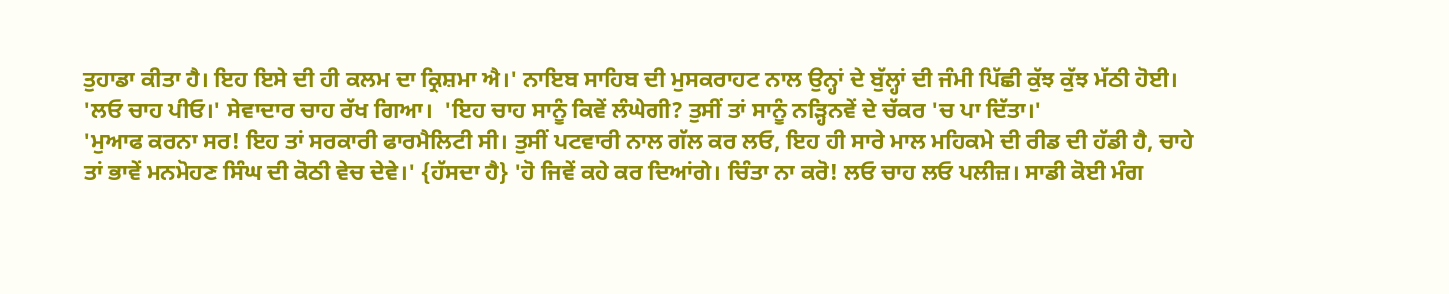ਤੁਹਾਡਾ ਕੀਤਾ ਹੈ। ਇਹ ਇਸੇ ਦੀ ਹੀ ਕਲਮ ਦਾ ਕ੍ਰਿਸ਼ਮਾ ਐ।' ਨਾਇਬ ਸਾਹਿਬ ਦੀ ਮੁਸਕਰਾਹਟ ਨਾਲ ਉਨ੍ਹਾਂ ਦੇ ਬੁੱਲ੍ਹਾਂ ਦੀ ਜੰਮੀ ਪਿੱਛੀ ਕੁੱਝ ਕੁੱਝ ਮੱਠੀ ਹੋਈ।
'ਲਓ ਚਾਹ ਪੀਓ।' ਸੇਵਾਦਾਰ ਚਾਹ ਰੱਖ ਗਿਆ।  'ਇਹ ਚਾਹ ਸਾਨੂੰ ਕਿਵੇਂ ਲੰਘੇਗੀ? ਤੁਸੀਂ ਤਾਂ ਸਾਨੂੰ ਨੜ੍ਹਿਨਵੇਂ ਦੇ ਚੱਕਰ 'ਚ ਪਾ ਦਿੱਤਾ।'
'ਮੁਆਫ ਕਰਨਾ ਸਰ! ਇਹ ਤਾਂ ਸਰਕਾਰੀ ਫਾਰਮੈਲਿਟੀ ਸੀ। ਤੁਸੀਂ ਪਟਵਾਰੀ ਨਾਲ ਗੱਲ ਕਰ ਲਓ, ਇਹ ਹੀ ਸਾਰੇ ਮਾਲ ਮਹਿਕਮੇ ਦੀ ਰੀਡ ਦੀ ਹੱਡੀ ਹੈ, ਚਾਹੇ ਤਾਂ ਭਾਵੇਂ ਮਨਮੋਹਣ ਸਿੰਘ ਦੀ ਕੋਠੀ ਵੇਚ ਦੇਵੇ।' {ਹੱਸਦਾ ਹੈ} 'ਹੋ ਜਿਵੇਂ ਕਹੇ ਕਰ ਦਿਆਂਗੇ। ਚਿੰਤਾ ਨਾ ਕਰੋ! ਲਓ ਚਾਹ ਲਓ ਪਲੀਜ਼। ਸਾਡੀ ਕੋਈ ਮੰਗ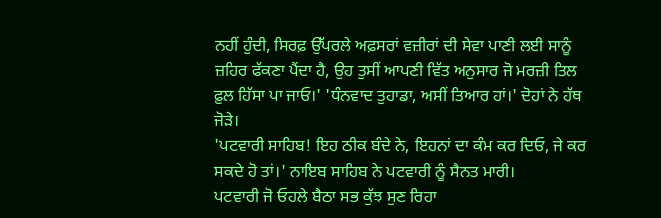ਨਹੀਂ ਹੁੰਦੀ, ਸਿਰਫ਼ ਉੱਪਰਲੇ ਅਫ਼ਸਰਾਂ ਵਜ਼ੀਰਾਂ ਦੀ ਸੇਵਾ ਪਾਣੀ ਲਈ ਸਾਨੂੰ ਜ਼ਹਿਰ ਫੱਕਣਾ ਪੈਂਦਾ ਹੈ, ਉਹ ਤੁਸੀਂ ਆਪਣੀ ਵਿੱਤ ਅਨੁਸਾਰ ਜੋ ਮਰਜ਼ੀ ਤਿਲ ਫ਼ੁਲ ਹਿੱਸਾ ਪਾ ਜਾਓ।' 'ਧੰਨਵਾਦ ਤੁਹਾਡਾ, ਅਸੀਂ ਤਿਆਰ ਹਾਂ।' ਦੋਹਾਂ ਨੇ ਹੱਥ ਜੋੜੇ।
'ਪਟਵਾਰੀ ਸਾਹਿਬ! ਇਹ ਠੀਕ ਬੰਦੇ ਨੇ, ਇਹਨਾਂ ਦਾ ਕੰਮ ਕਰ ਦਿਓ, ਜੇ ਕਰ ਸਕਦੇ ਹੋ ਤਾਂ।' ਨਾਇਬ ਸਾਹਿਬ ਨੇ ਪਟਵਾਰੀ ਨੂੰ ਸੈਨਤ ਮਾਰੀ।
ਪਟਵਾਰੀ ਜੋ ਓਹਲੇ ਬੈਠਾ ਸਭ ਕੁੱਝ ਸੁਣ ਰਿਹਾ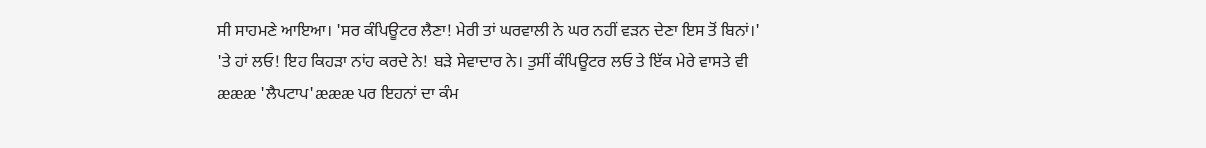ਸੀ ਸਾਹਮਣੇ ਆਇਆ। 'ਸਰ ਕੰਪਿਊਟਰ ਲੈਣਾ! ਮੇਰੀ ਤਾਂ ਘਰਵਾਲੀ ਨੇ ਘਰ ਨਹੀਂ ਵੜਨ ਦੇਣਾ ਇਸ ਤੋਂ ਬਿਨਾਂ।'
'ਤੇ ਹਾਂ ਲਓ! ਇਹ ਕਿਹੜਾ ਨਾਂਹ ਕਰਦੇ ਨੇ! ਬੜੇ ਸੇਵਾਦਾਰ ਨੇ। ਤੁਸੀਂ ਕੰਪਿਊਟਰ ਲਓ ਤੇ ਇੱਕ ਮੇਰੇ ਵਾਸਤੇ ਵੀ æææ 'ਲੈਪਟਾਪ'æææ ਪਰ ਇਹਨਾਂ ਦਾ ਕੰਮ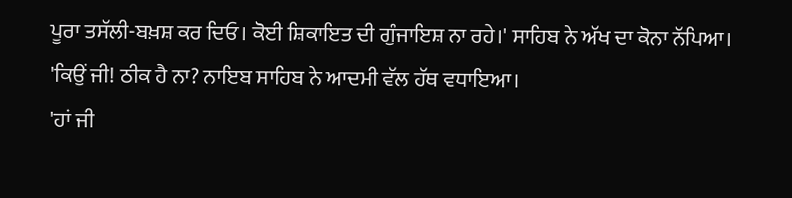ਪੂਰਾ ਤਸੱਲੀ-ਬਖ਼ਸ਼ ਕਰ ਦਿਓ। ਕੋਈ ਸ਼ਿਕਾਇਤ ਦੀ ਗੁੰਜਾਇਸ਼ ਨਾ ਰਹੇ।' ਸਾਹਿਬ ਨੇ ਅੱਖ ਦਾ ਕੋਨਾ ਨੱਪਿਆ।
'ਕਿਉਂ ਜੀ! ਠੀਕ ਹੈ ਨਾ? ਨਾਇਬ ਸਾਹਿਬ ਨੇ ਆਦਮੀ ਵੱਲ ਹੱਥ ਵਧਾਇਆ।
'ਹਾਂ ਜੀ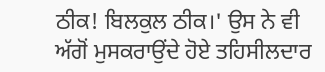ਠੀਕ! ਬਿਲਕੁਲ ਠੀਕ।' ਉਸ ਨੇ ਵੀ ਅੱਗੋਂ ਮੁਸਕਰਾਉਂਦੇ ਹੋਏ ਤਹਿਸੀਲਦਾਰ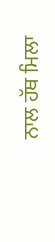ਨਾਲ ਹੱਥ ਮਿਲਾ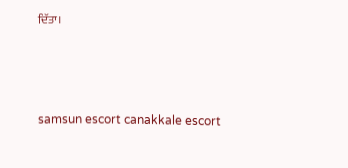ਦਿੱਤਾ।





samsun escort canakkale escort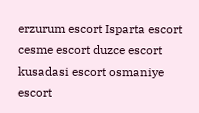erzurum escort Isparta escort cesme escort duzce escort kusadasi escort osmaniye escort